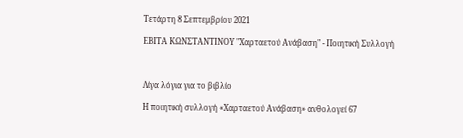Τετάρτη 8 Σεπτεμβρίου 2021

ΕΒΙΤΑ ΚΩΝΣΤΑΝΤΙΝΟΥ "Χαρταετού Ανάβαση" - Ποιητική Συλλογή



Λίγα λόγια για το βιβλίο

Η ποιητική συλλογή «Χαρταετού Ανάβαση» ανθολογεί 67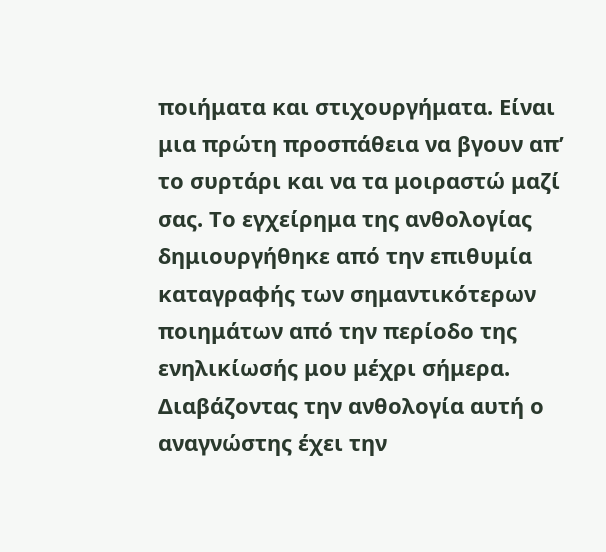ποιήματα και στιχουργήματα. Είναι μια πρώτη προσπάθεια να βγουν απ’ το συρτάρι και να τα μοιραστώ μαζί σας. Το εγχείρημα της ανθολογίας δημιουργήθηκε από την επιθυμία καταγραφής των σημαντικότερων ποιημάτων από την περίοδο της ενηλικίωσής μου μέχρι σήμερα. Διαβάζοντας την ανθολογία αυτή ο αναγνώστης έχει την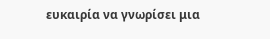ευκαιρία να γνωρίσει μια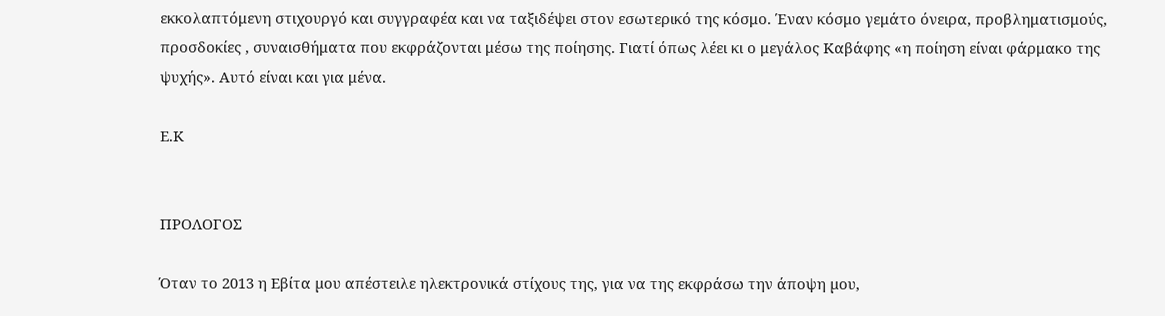εκκολαπτόμενη στιχουργό και συγγραφέα και να ταξιδέψει στον εσωτερικό της κόσμο. Έναν κόσμο γεμάτο όνειρα, προβληματισμούς, προσδοκίες , συναισθήματα που εκφράζονται μέσω της ποίησης. Γιατί όπως λέει κι ο μεγάλος Καβάφης «η ποίηση είναι φάρμακο της ψυχής». Αυτό είναι και για μένα.

Ε.Κ


ΠΡΟΛΟΓΟΣ

Όταν το 2013 η Εβίτα µου απέστειλε ηλεκτρονικά στίχους της, για να της εκφράσω την άποψη µου,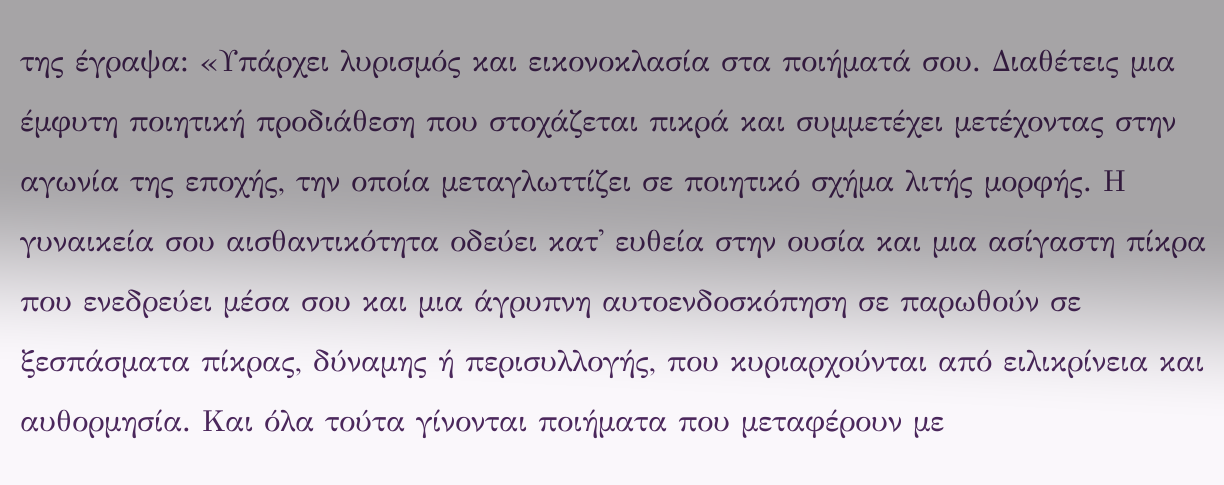της έγραψα: «Υπάρχει λυρισµός και εικονοκλασία στα ποιήµατά σου. Διαθέτεις µια έµφυτη ποιητική προδιάθεση που στοχάζεται πικρά και συµµετέχει µετέχοντας στην αγωνία της εποχής, την οποία µεταγλωττίζει σε ποιητικό σχήµα λιτής µορφής. Η γυναικεία σου αισθαντικότητα οδεύει κατ' ευθεία στην ουσία και µια ασίγαστη πίκρα που ενεδρεύει µέσα σου και µια άγρυπνη αυτοενδοσκόπηση σε παρωθούν σε ξεσπάσµατα πίκρας, δύναµης ή περισυλλογής, που κυριαρχούνται από ειλικρίνεια και αυθορµησία. Και όλα τούτα γίνονται ποιήµατα που µεταφέρουν µε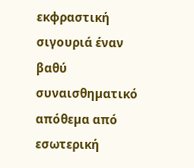εκφραστική σιγουριά έναν βαθύ συναισθηµατικό απόθεµα από εσωτερική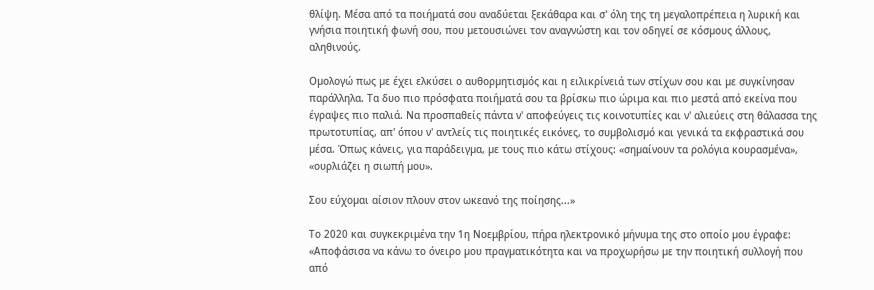θλίψη. Μέσα από τα ποιήµατά σου αναδύεται ξεκάθαρα και σ' όλη της τη µεγαλοπρέπεια η λυρική και γνήσια ποιητική φωνή σου, που µετουσιώνει τον αναγνώστη και τον οδηγεί σε κόσµους άλλους, αληθινούς.

Οµολογώ πως µε έχει ελκύσει ο αυθορµητισµός και η ειλικρίνειά των στίχων σου και µε συγκίνησαν παράλληλα. Τα δυο πιο πρόσφατα ποιήµατά σου τα βρίσκω πιο ώριµα και πιο µεστά από εκείνα που έγραψες πιο παλιά. Να προσπαθείς πάντα ν' αποφεύγεις τις κοινοτυπίες και ν' αλιεύεις στη θάλασσα της πρωτοτυπίας, απ' όπου ν' αντλείς τις ποιητικές εικόνες, το συµβολισµό και γενικά τα εκφραστικά σου µέσα. Όπως κάνεις, για παράδειγµα, µε τους πιο κάτω στίχους: «σηµαίνουν τα ρολόγια κουρασµένα», «ουρλιάζει η σιωπή µου».

Σου εύχοµαι αίσιον πλουν στον ωκεανό της ποίησης...»

Το 2020 και συγκεκριμένα την 1η Νοεμβρίου, πήρα ηλεκτρονικό µήνυµα της στο οποίο µου έγραφε: «Αποφάσισα να κάνω το όνειρο µου πραγµατικότητα και να προχωρήσω µε την ποιητική συλλογή που από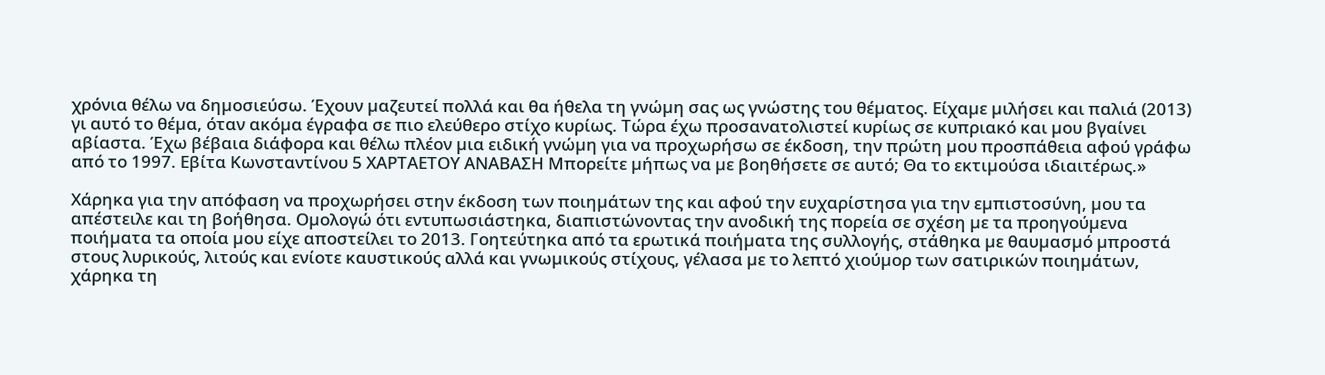χρόνια θέλω να δηµοσιεύσω. Έχουν µαζευτεί πολλά και θα ήθελα τη γνώµη σας ως γνώστης του θέµατος. Είχαµε µιλήσει και παλιά (2013) γι αυτό το θέµα, όταν ακόµα έγραφα σε πιο ελεύθερο στίχο κυρίως. Τώρα έχω προσανατολιστεί κυρίως σε κυπριακό και µου βγαίνει αβίαστα. Έχω βέβαια διάφορα και θέλω πλέον µια ειδική γνώµη για να προχωρήσω σε έκδοση, την πρώτη µου προσπάθεια αφού γράφω από το 1997. Εβίτα Κωνσταντίνου 5 ΧΑΡΤΑΕΤΟΥ ΑΝΑΒΑΣΗ Μπορείτε µήπως να µε βοηθήσετε σε αυτό; Θα το εκτιµούσα ιδιαιτέρως.»

Χάρηκα για την απόφαση να προχωρήσει στην έκδοση των ποιηµάτων της και αφού την ευχαρίστησα για την εµπιστοσύνη, µου τα απέστειλε και τη βοήθησα. Οµολογώ ότι εντυπωσιάστηκα, διαπιστώνοντας την ανοδική της πορεία σε σχέση µε τα προηγούµενα ποιήµατα τα οποία µου είχε αποστείλει το 2013. Γοητεύτηκα από τα ερωτικά ποιήµατα της συλλογής, στάθηκα µε θαυµασµό µπροστά στους λυρικούς, λιτούς και ενίοτε καυστικούς αλλά και γνωµικούς στίχους, γέλασα µε το λεπτό χιούµορ των σατιρικών ποιηµάτων, χάρηκα τη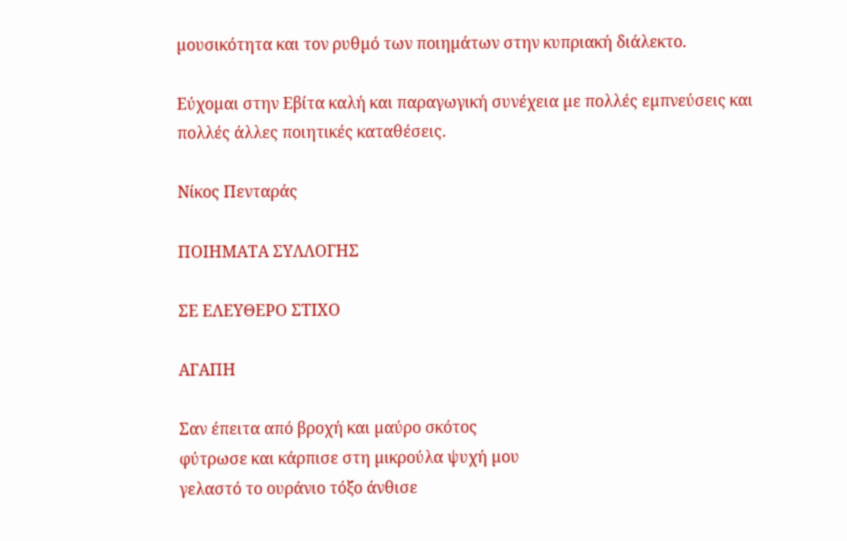µουσικότητα και τον ρυθµό των ποιηµάτων στην κυπριακή διάλεκτο.

Εύχοµαι στην Εβίτα καλή και παραγωγική συνέχεια µε πολλές εµπνεύσεις και πολλές άλλες ποιητικές καταθέσεις.

Νίκος Πενταράς

ΠΟΙΗΜΑΤΑ ΣΥΛΛΟΓΗΣ

ΣΕ ΕΛΕΥΘΕΡΟ ΣΤΙΧΟ

ΑΓΑΠΗ

Σαν έπειτα από βροχή και µαύρο σκότος
φύτρωσε και κάρπισε στη µικρούλα ψυχή µου
γελαστό το ουράνιο τόξο άνθισε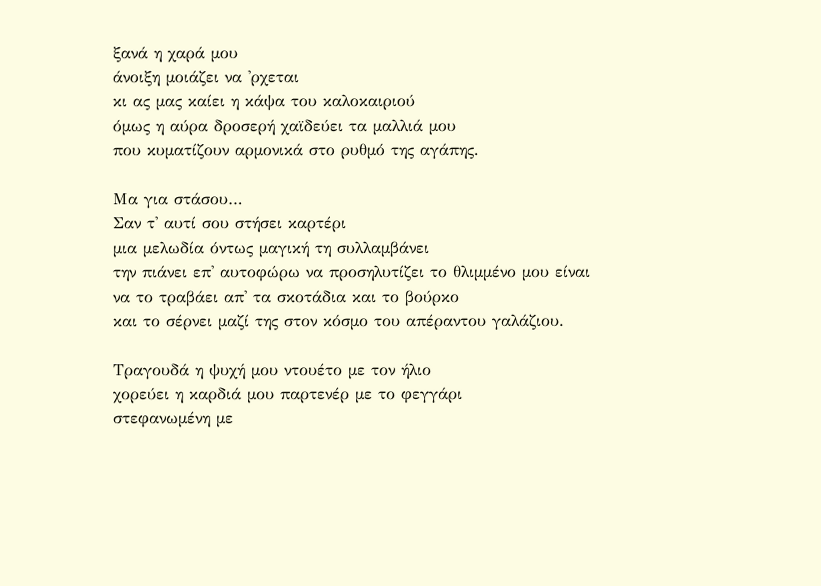ξανά η χαρά µου
άνοιξη µοιάζει να 'ρχεται
κι ας µας καίει η κάψα του καλοκαιριού
όµως η αύρα δροσερή χαϊδεύει τα µαλλιά µου
που κυµατίζουν αρµονικά στο ρυθµό της αγάπης.

Μα για στάσου…
Σαν τ' αυτί σου στήσει καρτέρι
µια µελωδία όντως µαγική τη συλλαµβάνει
την πιάνει επ' αυτοφώρω να προσηλυτίζει το θλιµµένο µου είναι
να το τραβάει απ' τα σκοτάδια και το βούρκο
και το σέρνει µαζί της στον κόσµο του απέραντου γαλάζιου.

Τραγουδά η ψυχή µου ντουέτο µε τον ήλιο
χορεύει η καρδιά µου παρτενέρ µε το φεγγάρι
στεφανωµένη µε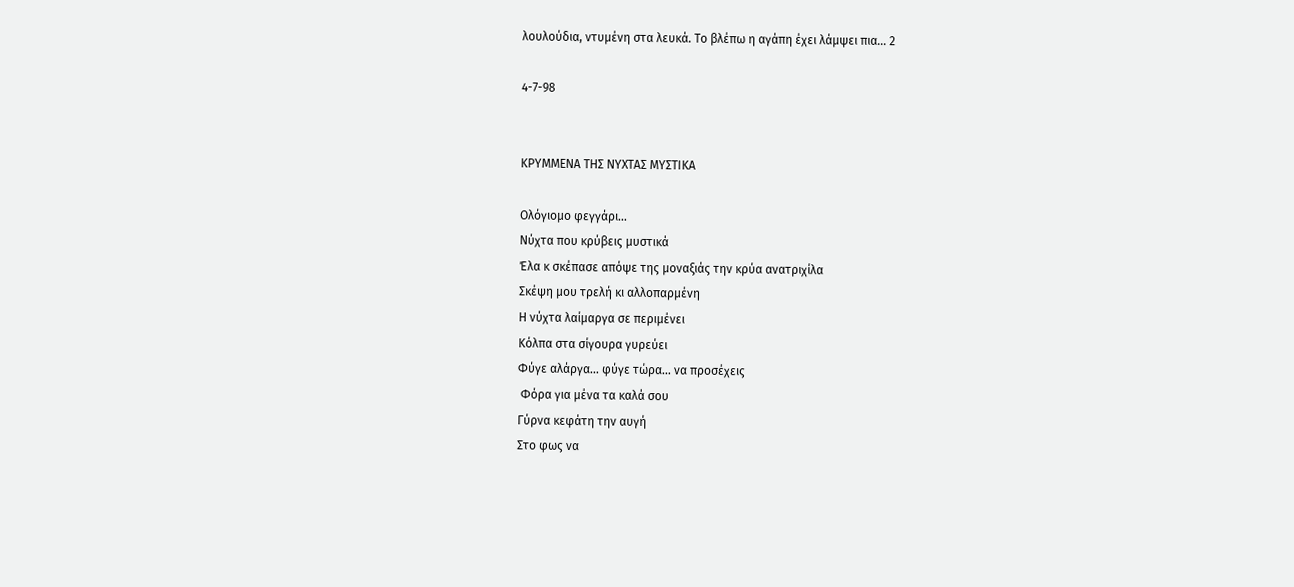λουλούδια, ντυµένη στα λευκά. Το βλέπω η αγάπη έχει λάµψει πια… 2

4-7-98


ΚΡΥΜΜΕΝΑ ΤΗΣ ΝΥΧΤΑΣ ΜΥΣΤΙΚΑ

Ολόγιοµο φεγγάρι...
Νύχτα που κρύβεις µυστικά
Έλα κ σκέπασε απόψε της µοναξιάς την κρύα ανατριχίλα
Σκέψη µου τρελή κι αλλοπαρµένη
Η νύχτα λαίµαργα σε περιµένει
Κόλπα στα σίγουρα γυρεύει
Φύγε αλάργα... φύγε τώρα... να προσέχεις
 Φόρα για µένα τα καλά σου
Γύρνα κεφάτη την αυγή
Στο φως να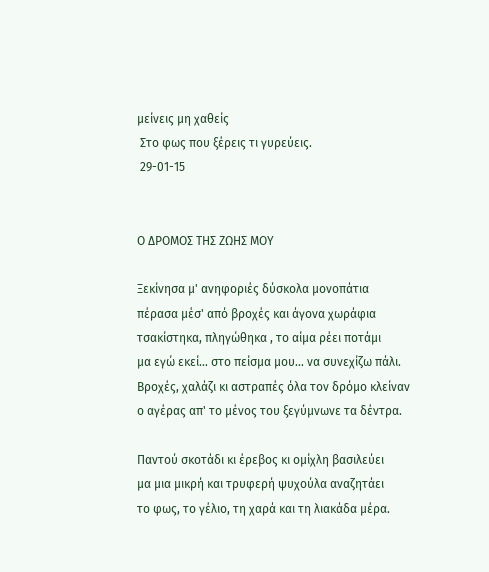µείνεις µη χαθείς
 Στο φως που ξέρεις τι γυρεύεις.
 29-01-15


Ο ΔΡΟΜΟΣ ΤΗΣ ΖΩΗΣ ΜΟΥ

Ξεκίνησα µ' ανηφοριές δύσκολα µονοπάτια
πέρασα µέσ' από βροχές και άγονα χωράφια
τσακίστηκα, πληγώθηκα , το αίµα ρέει ποτάµι
µα εγώ εκεί... στο πείσµα µου... να συνεχίζω πάλι.
Βροχές, χαλάζι κι αστραπές όλα τον δρόµο κλείναν
ο αγέρας απ' τo µένος του ξεγύµνωνε τα δέντρα.

Παντού σκοτάδι κι έρεβος κι οµίχλη βασιλεύει
µα µια µικρή και τρυφερή ψυχούλα αναζητάει
το φως, το γέλιο, τη χαρά και τη λιακάδα µέρα.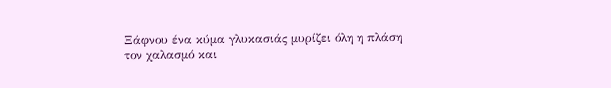Ξάφνου ένα κύµα γλυκασιάς µυρίζει όλη η πλάση
τον χαλασµό και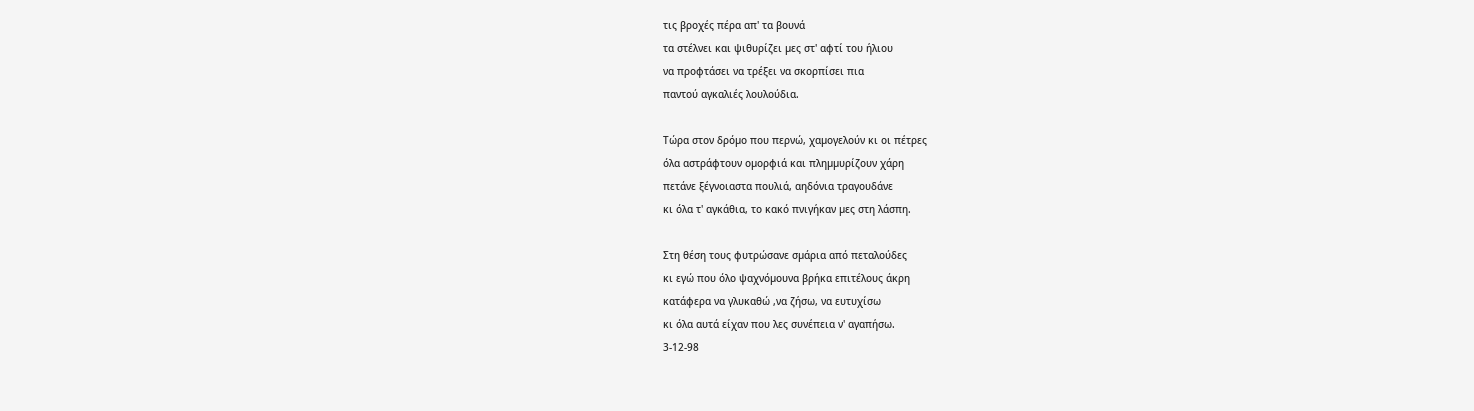τις βροχές πέρα απ' τα βουνά
τα στέλνει και ψιθυρίζει µες στ' αφτί του ήλιου
να προφτάσει να τρέξει να σκορπίσει πια
παντού αγκαλιές λουλούδια.

Τώρα στον δρόµο που περνώ, χαµογελούν κι οι πέτρες
όλα αστράφτουν οµορφιά και πληµµυρίζουν χάρη
πετάνε ξέγνοιαστα πουλιά, αηδόνια τραγουδάνε
κι όλα τ' αγκάθια, το κακό πνιγήκαν µες στη λάσπη.

Στη θέση τους φυτρώσανε σµάρια από πεταλούδες
κι εγώ που όλο ψαχνόµουνα βρήκα επιτέλους άκρη
κατάφερα να γλυκαθώ ,να ζήσω, να ευτυχίσω
κι όλα αυτά είχαν που λες συνέπεια ν' αγαπήσω.
3-12-98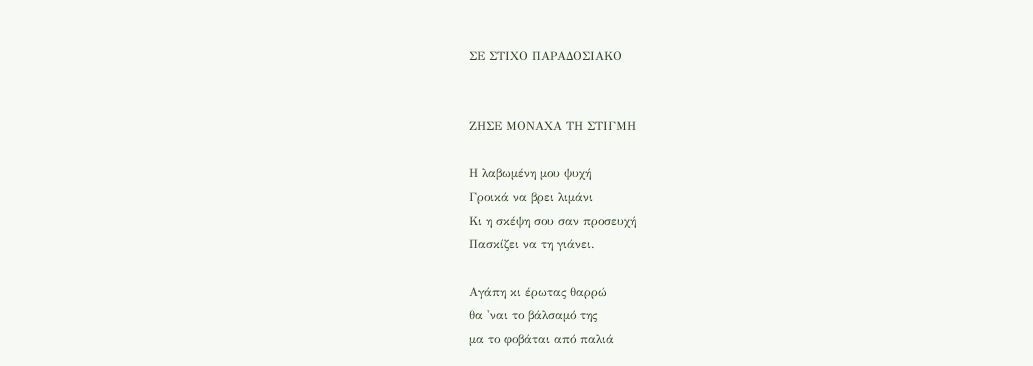ΣΕ ΣΤΙΧΟ ΠΑΡΑΔΟΣΙΑΚΟ


ΖΗΣΕ ΜΟΝΑΧΑ ΤΗ ΣΤΙΓΜΗ

Η λαβωµένη µου ψυχή
Γροικά να βρει λιµάνι
Κι η σκέψη σου σαν προσευχή
Πασκίζει να τη γιάνει.

Αγάπη κι έρωτας θαρρώ
θα 'ναι το βάλσαµό της
µα το φοβάται από παλιά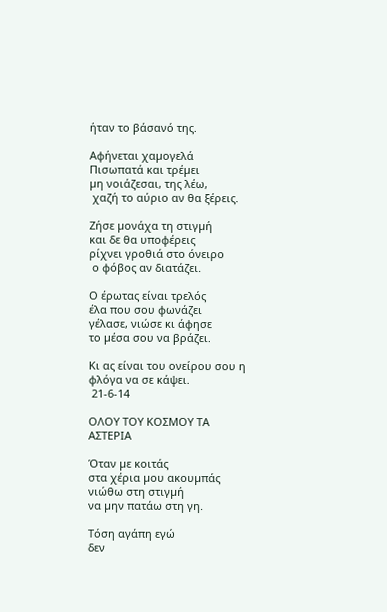ήταν το βάσανό της.

Aφήνεται χαµογελά
Πισωπατά και τρέµει
µη νοιάζεσαι, της λέω,
 χαζή το αύριο αν θα ξέρεις.

Ζήσε µονάχα τη στιγµή
και δε θα υποφέρεις
ρίχνει γροθιά στο όνειρο
 ο φόβος αν διατάζει.

Ο έρωτας είναι τρελός
έλα που σου φωνάζει
γέλασε, νιώσε κι άφησε
το µέσα σου να βράζει.

Κι ας είναι του ονείρου σου η φλόγα να σε κάψει.
 21-6-14

ΟΛΟΥ ΤΟΥ ΚΟΣΜΟΥ ΤΑ ΑΣΤΕΡΙΑ

Όταν µε κοιτάς
στα χέρια µου ακουµπάς
νιώθω στη στιγµή
να µην πατάω στη γη.

Τόση αγάπη εγώ
δεν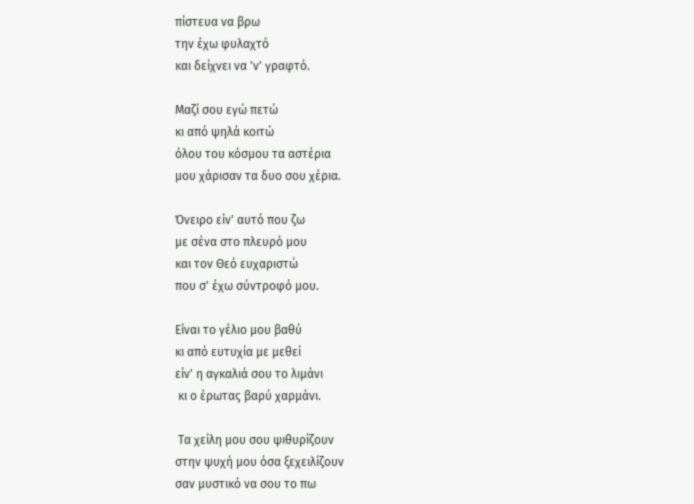πίστευα να βρω
την έχω φυλαχτό
και δείχνει να 'ν' γραφτό.

Μαζί σου εγώ πετώ
κι από ψηλά κοιτώ
όλου του κόσµου τα αστέρια
µου χάρισαν τα δυο σου χέρια.

Όνειρο είν' αυτό που ζω
µε σένα στο πλευρό µου
και τον Θεό ευχαριστώ
που σ' έχω σύντροφό µου.

Είναι το γέλιο µου βαθύ
κι από ευτυχία µε µεθεί
είν' η αγκαλιά σου το λιµάνι
 κι ο έρωτας βαρύ χαρµάνι.

 Τα χείλη µου σου ψιθυρίζουν
στην ψυχή µου όσα ξεχειλίζουν
σαν µυστικό να σου το πω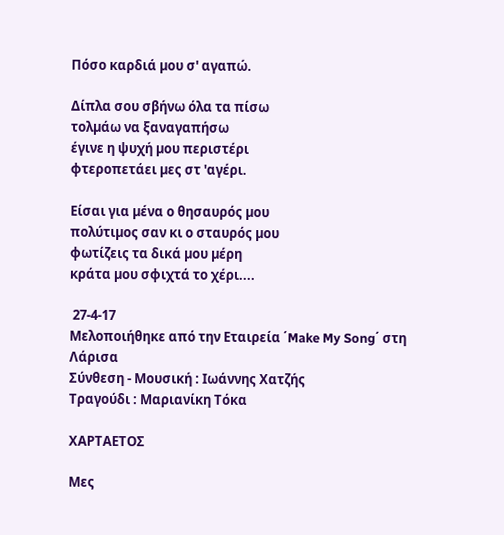Πόσο καρδιά µου σ' αγαπώ.

Δίπλα σου σβήνω όλα τα πίσω
τολµάω να ξαναγαπήσω
έγινε η ψυχή µου περιστέρι
φτεροπετάει µες στ 'αγέρι.

Είσαι για µένα ο θησαυρός µου
πολύτιµος σαν κι ο σταυρός µου
φωτίζεις τα δικά µου µέρη
κράτα µου σφιχτά το χέρι....

 27-4-17
Μελοποιήθηκε από την Εταιρεία ΄Make My Song΄ στη Λάρισα
Σύνθεση - Μουσική : Ιωάννης Χατζής
Τραγούδι : Μαριανίκη Τόκα

ΧΑΡΤΑΕΤΟΣ

Μες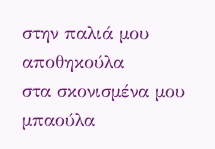στην παλιά µου αποθηκούλα
στα σκονισµένα µου µπαούλα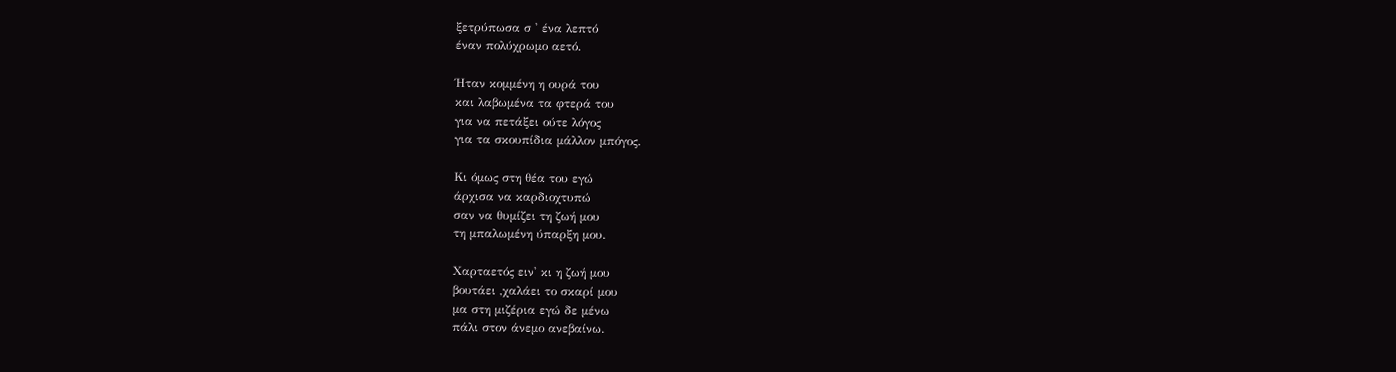ξετρύπωσα σ ' ένα λεπτό
έναν πολύχρωµο αετό.

Ήταν κοµµένη η ουρά του
και λαβωµένα τα φτερά του
για να πετάξει ούτε λόγος
για τα σκουπίδια µάλλον µπόγος.

Κι όµως στη θέα του εγώ
άρχισα να καρδιοχτυπώ
σαν να θυµίζει τη ζωή µου
τη µπαλωµένη ύπαρξη µου.

Χαρταετός ειν' κι η ζωή µου
βουτάει ,χαλάει το σκαρί µου
µα στη µιζέρια εγώ δε µένω
πάλι στον άνεµο ανεβαίνω.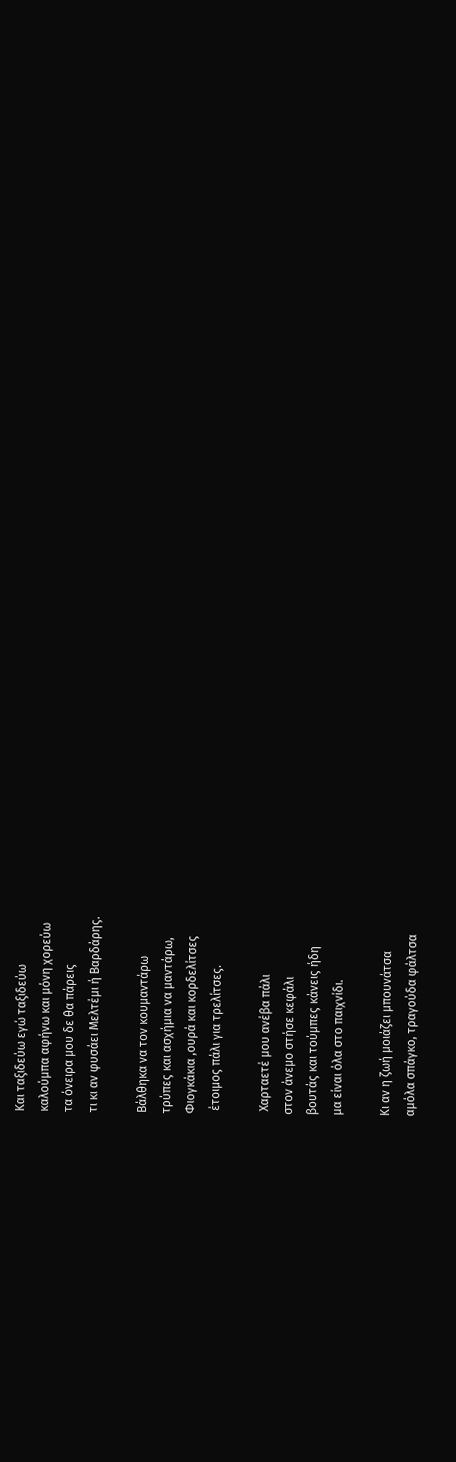Και ταξιδεύω εγώ ταξιδεύω
καλούµπα αφήνω και µόνη χορεύω
τα όνειρα µου δε θα πάρεις
τι κι αν φυσάει Μελτέµι ή Βαρδάρης.

Βάλθηκα να τον κουµαντάρω
τρύπες και ασχήµια να µαντάρω,
Φιογκάκια ,ουρά και κορδελίτσες
 έτοιµος πάλι για τρελίτσες.

 Χαρταετέ µου ανέβα πάλι
στον άνεµο στήσε κεφάλι
βουτάς και τούµπες κάνεις ήδη
µα είναι όλα στο παιχνίδι.

Κι αν η ζωή µοιάζει µπουνάτσα
αµόλα σπάγκο, τραγούδα φάλτσα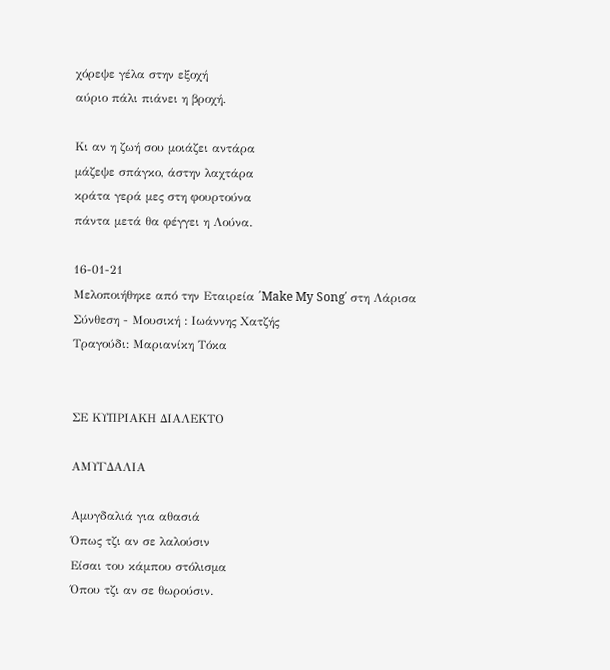χόρεψε γέλα στην εξοχή
αύριο πάλι πιάνει η βροχή.

Κι αν η ζωή σου µοιάζει αντάρα
µάζεψε σπάγκο, άστην λαχτάρα
κράτα γερά µες στη φουρτούνα
πάντα µετά θα φέγγει η Λούνα.

16-01-21
Μελοποιήθηκε από την Εταιρεία ΄Make My Song΄ στη Λάρισα
Σύνθεση - Μουσική : Ιωάννης Χατζής
Τραγούδι: Μαριανίκη Τόκα


ΣΕ ΚΥΠΡΙΑΚΗ ΔΙΑΛΕΚΤΟ

ΑΜΥΓΔΑΛΙΑ

Αµυγδαλιά για αθασιά
Όπως τζι αν σε λαλούσιν
Είσαι του κάµπου στόλισµα
Όπου τζι αν σε θωρούσιν.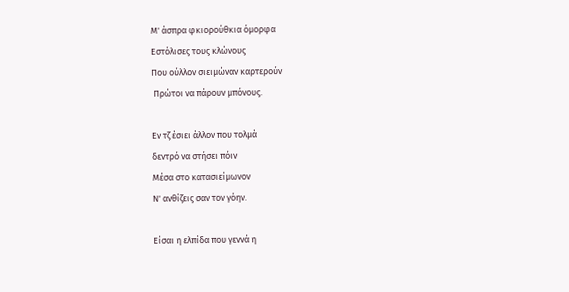Μ' άσπρα φκιορούθκια όµορφα
Εστόλισες τους κλώνους
Που ούλλον σιειµώναν καρτερούν
 Πρώτοι να πάρουν µπόνους.

Εν τζ έσιει άλλον που τολµά
δεντρό να στήσει πόιν
Μέσα στο κατασιείµωνον
Ν' ανθίζεις σαν τον γόην.

Είσαι η ελπίδα που γεννά η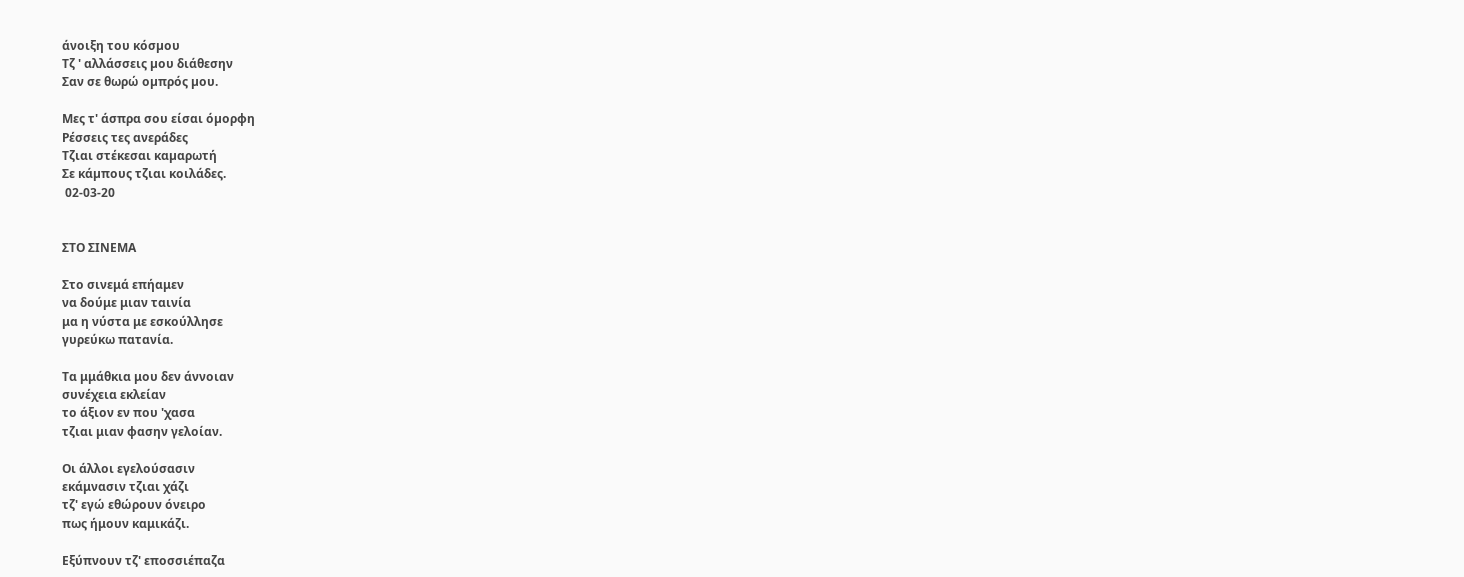άνοιξη του κόσµου
Τζ ' αλλάσσεις µου διάθεσην
Σαν σε θωρώ οµπρός µου.

Μες τ' άσπρα σου είσαι όµορφη
Ρέσσεις τες ανεράδες
Τζιαι στέκεσαι καµαρωτή
Σε κάµπους τζιαι κοιλάδες.
 02-03-20


ΣΤΟ ΣΙΝΕΜΑ

Στο σινεμά επήαμεν
να δούμε μιαν ταινία
μα η νύστα με εσκούλλησε
γυρεύκω πατανία.

Τα μμάθκια μου δεν άννοιαν
συνέχεια εκλείαν
το άξιον εν που 'χασα
τζιαι μιαν φασην γελοίαν.

Οι άλλοι εγελούσασιν
εκάμνασιν τζιαι χάζι
τζ' εγώ εθώρουν όνειρο
πως ήμουν καμικάζι.

Εξύπνουν τζ' εποσσιέπαζα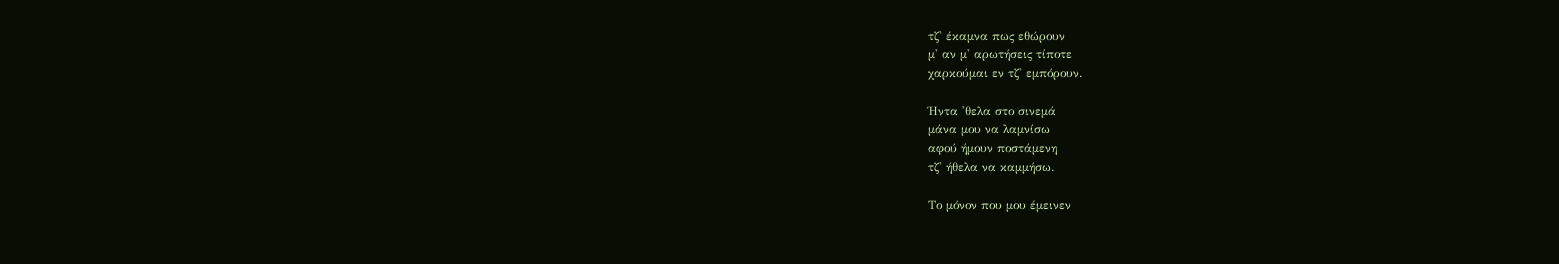τζ' έκαμνα πως εθώρουν
μ' αν μ' αρωτήσεις τίποτε
χαρκούμαι εν τζ' εμπόρουν.

Ήντα 'θελα στο σινεμά
μάνα μου να λαμνίσω
αφού ήμουν ποστάμενη
τζ' ήθελα να καμμήσω.

Το μόνον που μου έμεινεν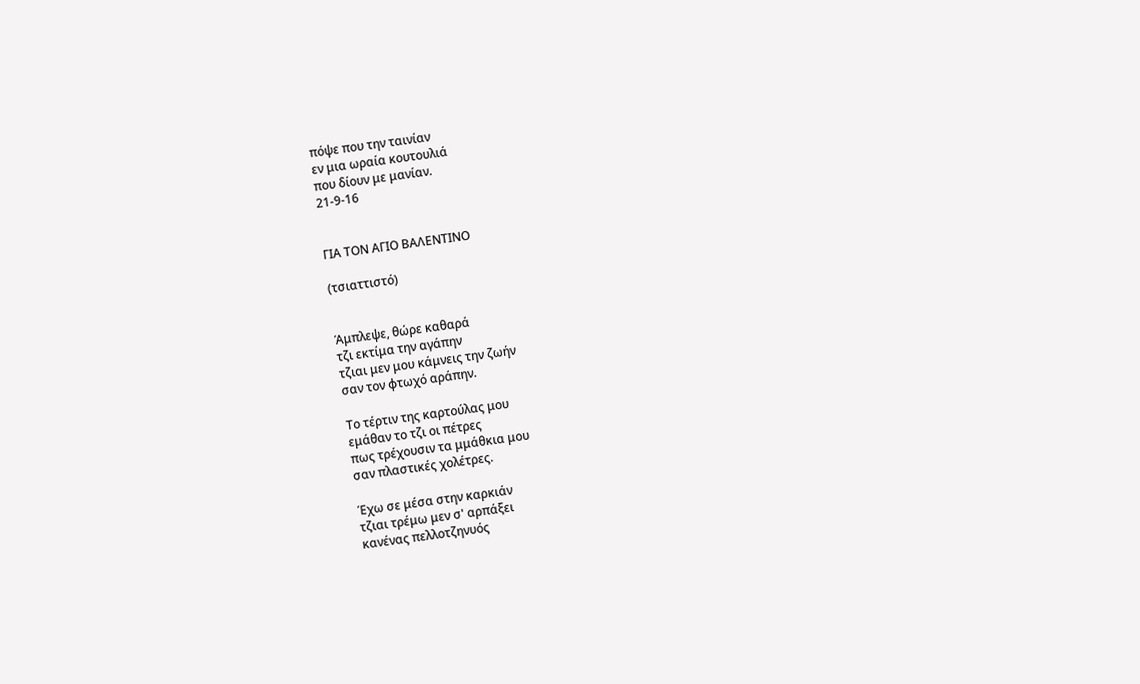πόψε που την ταινίαν
εν μια ωραία κουτουλιά
που δίουν με μανίαν.
21-9-16


ΓΙΑ ΤΟΝ ΑΓΙΟ ΒΑΛΕΝΤΙΝΟ

(τσιαττιστό)


Άμπλεψε, θώρε καθαρά
τζι εκτίμα την αγάπην
τζιαι μεν μου κάμνεις την ζωήν
σαν τον φτωχό αράπην.

Το τέρτιν της καρτούλας μου
εμάθαν το τζι οι πέτρες
πως τρέχουσιν τα μμάθκια μου
σαν πλαστικές χολέτρες.

Έχω σε μέσα στην καρκιάν
τζιαι τρέμω μεν σ' αρπάξει
κανένας πελλοτζηνυός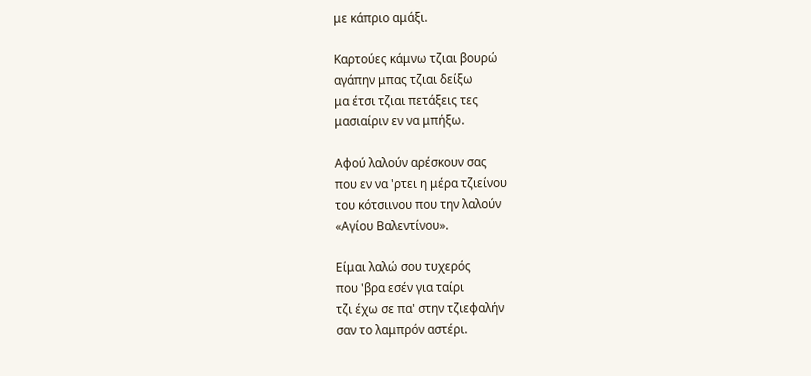με κάπριο αμάξι.

Καρτούες κάμνω τζιαι βουρώ
αγάπην μπας τζιαι δείξω
μα έτσι τζιαι πετάξεις τες
μασιαίριν εν να μπήξω.

Αφού λαλούν αρέσκουν σας
που εν να 'ρτει η μέρα τζιείνου
του κότσιινου που την λαλούν
«Αγίου Βαλεντίνου».

Είμαι λαλώ σου τυχερός
που 'βρα εσέν για ταίρι
τζι έχω σε πα' στην τζιεφαλήν
σαν το λαμπρόν αστέρι.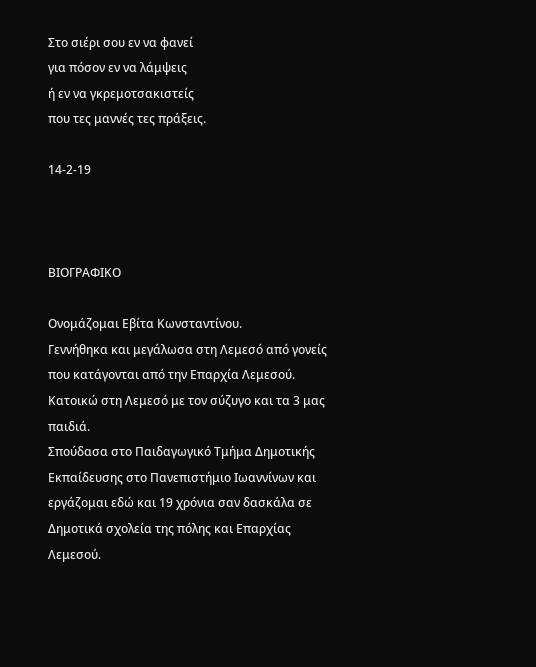Στο σιέρι σου εν να φανεί
για πόσον εν να λάμψεις
ή εν να γκρεμοτσακιστείς
που τες μαννές τες πράξεις.

14-2-19



ΒΙΟΓΡΑΦΙΚΟ

Ονομάζομαι Εβίτα Κωνσταντίνου.
Γεννήθηκα και μεγάλωσα στη Λεμεσό από γονείς που κατάγονται από την Επαρχία Λεμεσού. Κατοικώ στη Λεμεσό με τον σύζυγο και τα 3 μας παιδιά.
Σπούδασα στο Παιδαγωγικό Τμήμα Δημοτικής Εκπαίδευσης στο Πανεπιστήμιο Ιωαννίνων και εργάζομαι εδώ και 19 χρόνια σαν δασκάλα σε Δημοτικά σχολεία της πόλης και Επαρχίας Λεμεσού.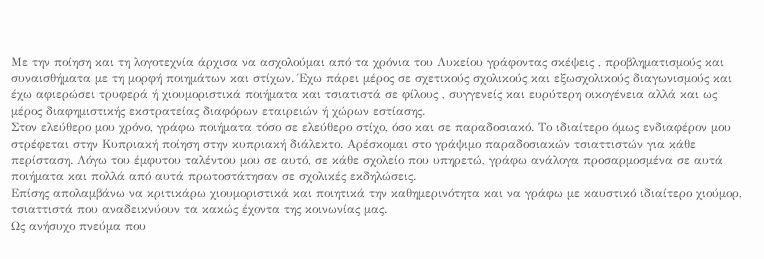Με την ποίηση και τη λογοτεχνία άρχισα να ασχολούμαι από τα χρόνια του Λυκείου γράφοντας σκέψεις , προβληματισμούς και συναισθήματα με τη μορφή ποιημάτων και στίχων. Έχω πάρει μέρος σε σχετικούς σχολικούς και εξωσχολικούς διαγωνισμούς και έχω αφιερώσει τρυφερά ή χιουμοριστικά ποιήματα και τσιατιστά σε φίλους , συγγενείς και ευρύτερη οικογένεια αλλά και ως μέρος διαφημιστικής εκστρατείας διαφόρων εταιρειών ή χώρων εστίασης.
Στον ελεύθερο μου χρόνο, γράφω ποιήματα τόσο σε ελεύθερο στίχο, όσο και σε παραδοσιακό. Το ιδιαίτερο όμως ενδιαφέρον μου στρέφεται στην Κυπριακή ποίηση στην κυπριακή διάλεκτο. Αρέσκομαι στο γράψιμο παραδοσιακών τσιαττιστών για κάθε περίσταση. Λόγω του έμφυτου ταλέντου μου σε αυτό, σε κάθε σχολείο που υπηρετώ, γράφω ανάλογα προσαρμοσμένα σε αυτά ποιήματα και πολλά από αυτά πρωτοστάτησαν σε σχολικές εκδηλώσεις.
Επίσης απολαμβάνω να κριτικάρω χιουμοριστικά και ποιητικά την καθημερινότητα και να γράφω με καυστικό ιδιαίτερο χιούμορ, τσιαττιστά που αναδεικνύουν τα κακώς έχοντα της κοινωνίας μας.
Ως ανήσυχο πνεύμα που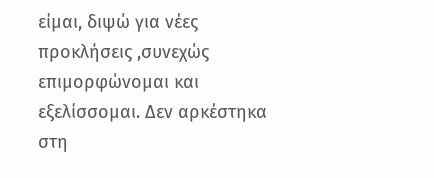είμαι, διψώ για νέες προκλήσεις ,συνεχώς επιμορφώνομαι και εξελίσσομαι. Δεν αρκέστηκα στη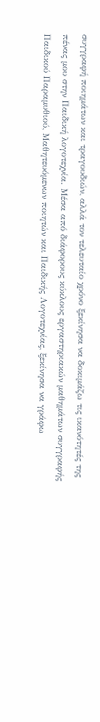συγγραφή ποιημάτων και τραγουδιών, αλλά τον τελευταίο χρόνο ξεκίνησα να δοκιμάζω τις ικανότητές της πένας μου στην Παιδική λογοτεχνία. Μέσα από διάφορους κύκλους εργαστηριακών μαθημάτων συγγραφής Παιδικού Παραμυθιού, Μαθητευόμενων ποιητών και Παιδικής Λογοτεχνίας, ξεκίνησα να γράφω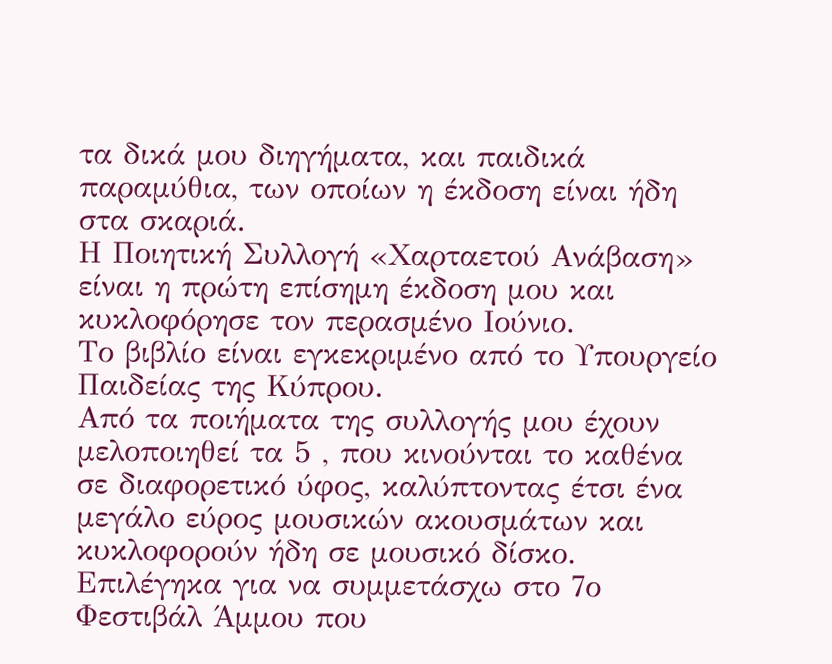τα δικά μου διηγήματα, και παιδικά παραμύθια, των οποίων η έκδοση είναι ήδη στα σκαριά.
Η Ποιητική Συλλογή «Χαρταετού Ανάβαση» είναι η πρώτη επίσημη έκδοση μου και κυκλοφόρησε τον περασμένο Ιούνιο.
Το βιβλίο είναι εγκεκριμένο από το Υπουργείο Παιδείας της Κύπρου.
Από τα ποιήματα της συλλογής μου έχουν μελοποιηθεί τα 5 , που κινούνται το καθένα σε διαφορετικό ύφος, καλύπτοντας έτσι ένα μεγάλο εύρος μουσικών ακουσμάτων και κυκλοφορούν ήδη σε μουσικό δίσκο.
Eπιλέγηκα για να συμμετάσχω στο 7ο Φεστιβάλ Άμμου που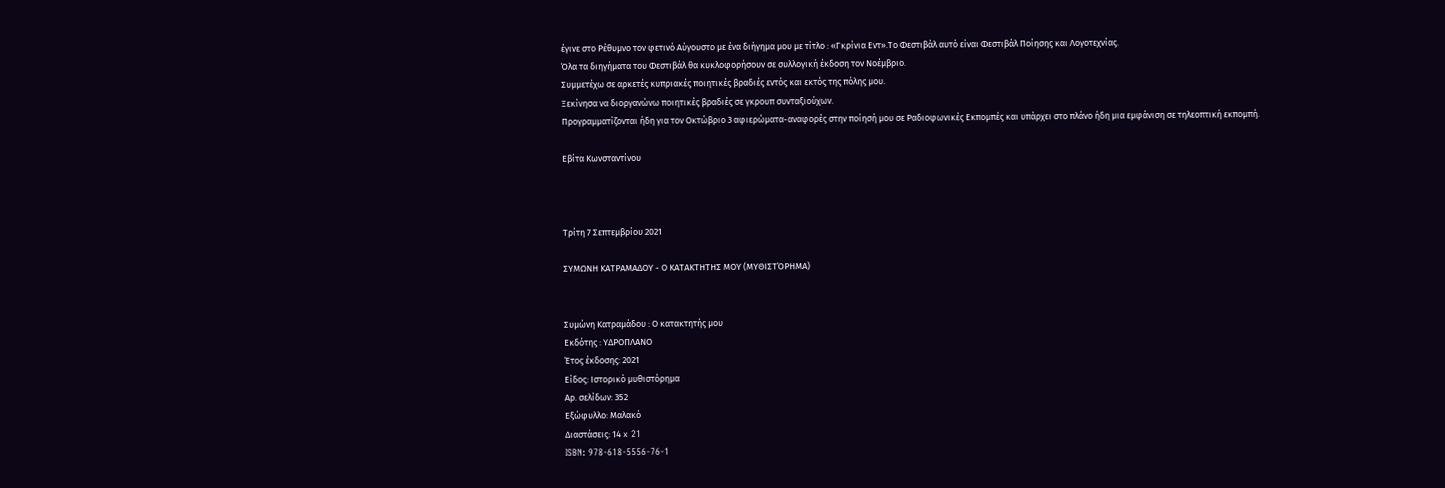έγινε στο Ρέθυμνο τον φετινό Αύγουστο με ένα διήγημα μου με τίτλο : «Γκρίνια Εντ».Το Φεστιβάλ αυτό είναι Φεστιβάλ Ποίησης και Λογοτεχνίας.
Όλα τα διηγήματα του Φεστιβάλ θα κυκλοφορήσουν σε συλλογική έκδοση τον Νοέμβριο.
Συμμετέχω σε αρκετές κυπριακές ποιητικές βραδιές εντός και εκτός της πόλης μου.
Ξεκίνησα να διοργανώνω ποιητικές βραδιές σε γκρουπ συνταξιούχων.
Προγραμματίζονται ήδη για τον Οκτώβριο 3 αφιερώματα-αναφορές στην ποίησή μου σε Ραδιοφωνικές Εκπομπές και υπάρχει στο πλάνο ήδη μια εμφάνιση σε τηλεοπτική εκπομπή.

Εβίτα Κωνσταντίνου



Τρίτη 7 Σεπτεμβρίου 2021

ΣΥΜΩΝΗ ΚΑΤΡΑΜΑΔΟΥ - Ο ΚΑΤΑΚΤΗΤΗΣ ΜΟΥ (ΜΥΘΙΣΤΌΡΗΜΑ)


Συμώνη Κατραμάδου : Ο κατακτητής μου
Εκδότης : ΥΔΡΟΠΛΑΝΟ
Έτος έκδοσης: 2021
Είδος: Ιστορικό μυθιστόρημα
Αρ. σελίδων: 352
Εξώφυλλο: Μαλακό
Διαστάσεις: 14 x 21
ISBN: 978-618-5556-76-1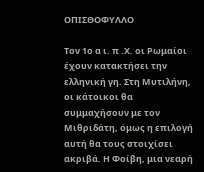ΟΠΙΣΘΟΦΥΛΛΟ

Τον 1ο α ι. π .Χ. οι Ρωμαίοι έχουν κατακτήσει την ελληνική γη. Στη Μυτιλήνη, οι κάτοικοι θα συμμαχήσουν με τον Μιθριδάτη, όμως η επιλογή αυτή θα τους στοιχίσει ακριβά. Η Φοίβη, μια νεαρή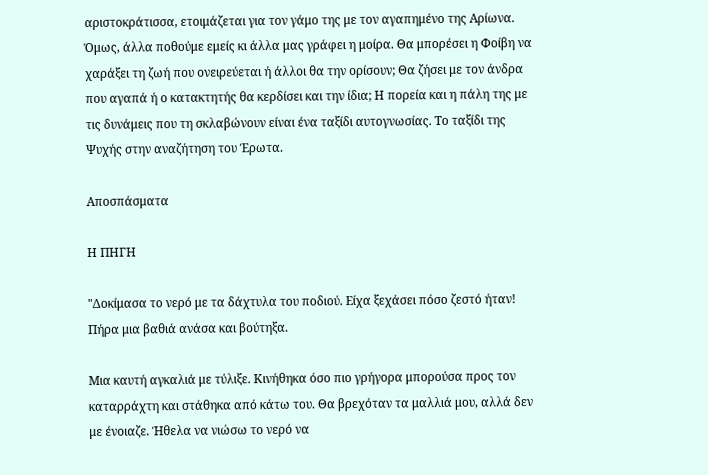αριστοκράτισσα, ετοιμάζεται για τον γάμο της με τον αγαπημένο της Αρίωνα. Όμως, άλλα ποθούμε εμείς κι άλλα μας γράφει η μοίρα. Θα μπορέσει η Φοίβη να χαράξει τη ζωή που ονειρεύεται ή άλλοι θα την ορίσουν; Θα ζήσει με τον άνδρα που αγαπά ή ο κατακτητής θα κερδίσει και την ίδια; Η πορεία και η πάλη της με τις δυνάμεις που τη σκλαβώνουν είναι ένα ταξίδι αυτογνωσίας. Το ταξίδι της Ψυχής στην αναζήτηση του Έρωτα.

Αποσπάσματα

Η ΠΗΓΗ

"Δοκίμασα το νερό με τα δάχτυλα του ποδιού. Είχα ξεχάσει πόσο ζεστό ήταν! Πήρα μια βαθιά ανάσα και βούτηξα.

Μια καυτή αγκαλιά με τύλιξε. Κινήθηκα όσο πιο γρήγορα μπορούσα προς τον καταρράχτη και στάθηκα από κάτω του. Θα βρεχόταν τα μαλλιά μου, αλλά δεν με ένοιαζε. Ήθελα να νιώσω το νερό να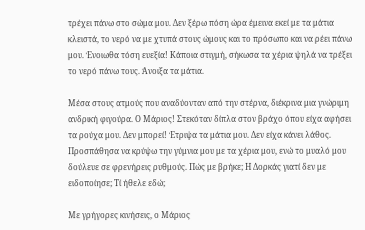τρέχει πάνω στο σώμα μου. Δεν ξέρω πόση ώρα έμεινα εκεί με τα μάτια κλειστά, το νερό να με χτυπά στους ώμους και το πρόσωπο και να ρέει πάνω μου. Ένοιωθα τόση ευεξία! Κάποια στιγμή, σήκωσα τα χέρια ψηλά να τρέξει το νερό πάνω τους. Άνοιξα τα μάτια.

Μέσα στους ατμούς που αναδύονταν από την στέρνα, διέκρινα μια γνώριμη ανδρική φιγούρα. Ο Μάριος! Στεκόταν δίπλα στον βράχο όπου είχα αφήσει τα ρούχα μου. Δεν μπορεί! Έτριψα τα μάτια μου. Δεν είχα κάνει λάθος. Προσπάθησα να κρύψω την γύμνια μου με τα χέρια μου, ενώ το μυαλό μου δούλευε σε φρενήρεις ρυθμούς. Πώς με βρήκε; Η Δορκάς γιατί δεν με ειδοποίησε; Τί ήθελε εδώ;

Με γρήγορες κινήσεις, ο Μάριος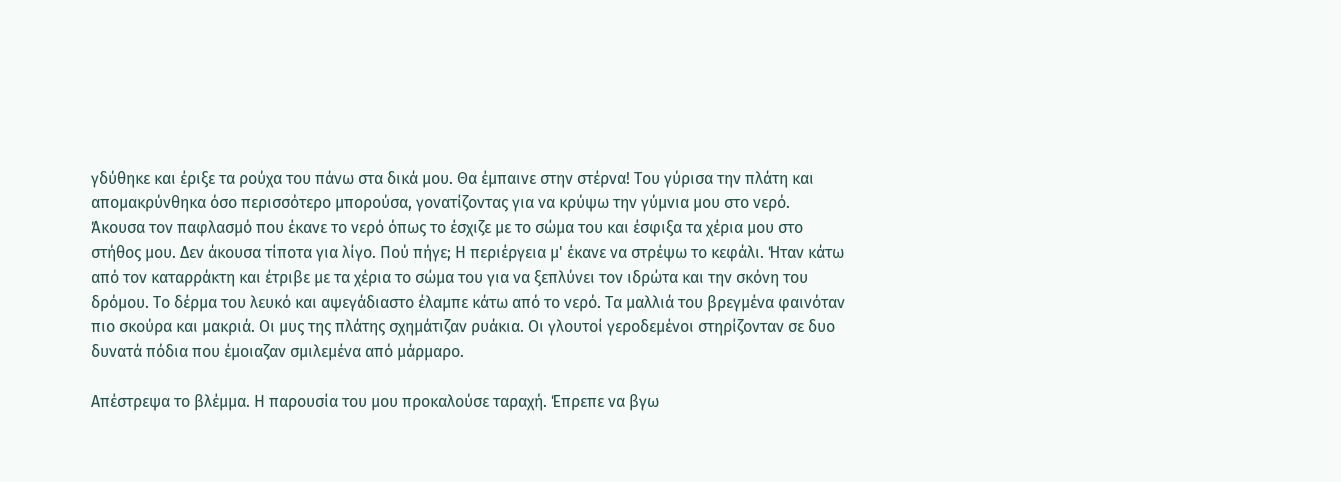γδύθηκε και έριξε τα ρούχα του πάνω στα δικά μου. Θα έμπαινε στην στέρνα! Του γύρισα την πλάτη και απομακρύνθηκα όσο περισσότερο μπορούσα, γονατίζοντας για να κρύψω την γύμνια μου στο νερό. Άκουσα τον παφλασμό που έκανε το νερό όπως το έσχιζε με το σώμα του και έσφιξα τα χέρια μου στο στήθος μου. Δεν άκουσα τίποτα για λίγο. Πού πήγε; Η περιέργεια μ' έκανε να στρέψω το κεφάλι. Ήταν κάτω από τον καταρράκτη και έτριβε με τα χέρια το σώμα του για να ξεπλύνει τον ιδρώτα και την σκόνη του δρόμου. Το δέρμα του λευκό και αψεγάδιαστο έλαμπε κάτω από το νερό. Τα μαλλιά του βρεγμένα φαινόταν πιο σκούρα και μακριά. Οι μυς της πλάτης σχημάτιζαν ρυάκια. Οι γλουτοί γεροδεμένοι στηρίζονταν σε δυο δυνατά πόδια που έμοιαζαν σμιλεμένα από μάρμαρο.

Απέστρεψα το βλέμμα. Η παρουσία του μου προκαλούσε ταραχή. Έπρεπε να βγω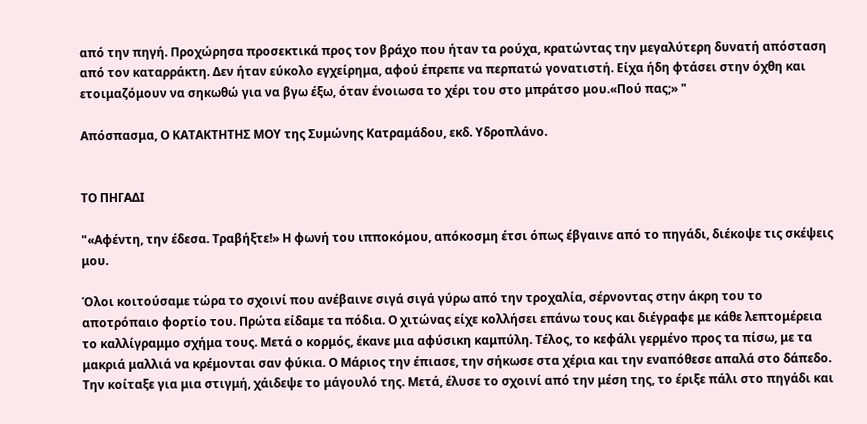από την πηγή. Προχώρησα προσεκτικά προς τον βράχο που ήταν τα ρούχα, κρατώντας την μεγαλύτερη δυνατή απόσταση από τον καταρράκτη. Δεν ήταν εύκολο εγχείρημα, αφού έπρεπε να περπατώ γονατιστή. Είχα ήδη φτάσει στην όχθη και ετοιμαζόμουν να σηκωθώ για να βγω έξω, όταν ένοιωσα το χέρι του στο μπράτσο μου.«Πού πας;» "

Απόσπασμα, Ο ΚΑΤΑΚΤΗΤΗΣ ΜΟΥ της Συμώνης Κατραμάδου, εκδ. Υδροπλάνο.


ΤΟ ΠΗΓΑΔΙ

"«Αφέντη, την έδεσα. Τραβήξτε!» Η φωνή του ιπποκόμου, απόκοσμη έτσι όπως έβγαινε από το πηγάδι, διέκοψε τις σκέψεις μου.

Όλοι κοιτούσαμε τώρα το σχοινί που ανέβαινε σιγά σιγά γύρω από την τροχαλία, σέρνοντας στην άκρη του το αποτρόπαιο φορτίο του. Πρώτα είδαμε τα πόδια. Ο χιτώνας είχε κολλήσει επάνω τους και διέγραφε με κάθε λεπτομέρεια το καλλίγραμμο σχήμα τους. Μετά ο κορμός, έκανε μια αφύσικη καμπύλη. Τέλος, το κεφάλι γερμένο προς τα πίσω, με τα μακριά μαλλιά να κρέμονται σαν φύκια. Ο Μάριος την έπιασε, την σήκωσε στα χέρια και την εναπόθεσε απαλά στο δάπεδο. Την κοίταξε για μια στιγμή, χάιδεψε το μάγουλό της. Μετά, έλυσε το σχοινί από την μέση της, το έριξε πάλι στο πηγάδι και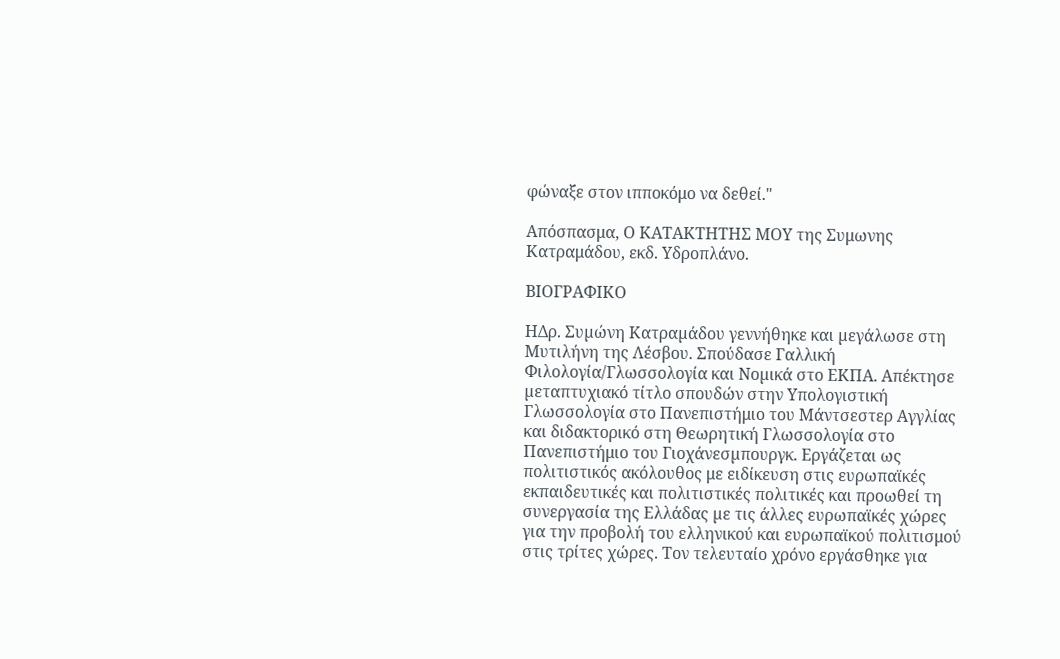φώναξε στον ιπποκόμο να δεθεί."

Απόσπασμα, Ο ΚΑΤΑΚΤΗΤΗΣ ΜΟΥ της Συμωνης Κατραμάδου, εκδ. Υδροπλάνο.

ΒΙΟΓΡΑΦΙΚΟ

HΔρ. Συµώνη Κατραµάδου γεννήθηκε και µεγάλωσε στη Μυτιλήνη της Λέσβου. Σπούδασε Γαλλική Φιλολογία/Γλωσσολογία και Νοµικά στο ΕΚΠA. Απέκτησε µεταπτυχιακό τίτλο σπουδών στην Υπολογιστική Γλωσσολογία στο Πανεπιστήμιο του Μάντσεστερ Αγγλίας και διδακτορικό στη Θεωρητική Γλωσσολογία στο Πανεπιστήμιο του Γιοχάνεσµπουργκ. Εργάζεται ως πολιτιστικός ακόλουθος με ειδίκευση στις ευρωπαϊκές εκπαιδευτικές και πολιτιστικές πολιτικές και προωθεί τη συνεργασία της Ελλάδας µε τις άλλες ευρωπαϊκές χώρες για την προβολή του ελληνικού και ευρωπαϊκού πολιτισμού στις τρίτες χώρες. Τον τελευταίο χρόνο εργάσθηκε για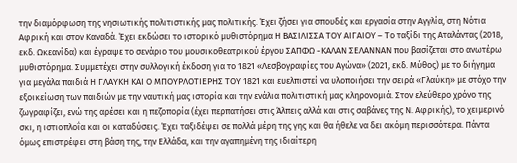την διαμόρφωση της νησιωτικής πολιτιστικής μας πολιτικής. Έχει ζήσει για σπουδές και εργασία στην Αγγλία, στη Νότια Αφρική και στον Καναδά. Έχει εκδώσει το ιστορικό μυθιστόρημα Η ΒΑΣΙΛΙΣΣΑ ΤΟΥ ΑΙΓΑΙΟΥ – Το ταξίδι της Αταλάντας (2018, εκδ. Ωκεανίδα) και έγραψε το σενάριο του μουσικοθεατρικού έργου ΣΑΠΦΩ -ΚΑΛΑΝ ΣΕΛΑΝΝΑΝ που βασίζεται στο ανωτέρω μυθιστόρημα. Συμμετέχει στην συλλογική έκδοση για το 1821 «Λεσβογραφίες του Αγώνα» (2021, εκδ. Μύθος) με το διήγημα για μεγάλα παιδιά Η ΓΛΑΥΚΗ ΚΑΙ Ο ΜΠΟΥΡΛΟΤΙΕΡΗΣ ΤΟΥ 1821 και ευελπιστεί να υλοποιήσει την σειρά «Γλαύκη» με στόχο την εξοικείωση των παιδιών με την ναυτική μας ιστορία και την ενάλια πολιτιστική μας κληρονομιά. Στον ελεύθερο χρόνο της ζωγραφίζει, ενώ της αρέσει και η πεζοπορία (έχει περπατήσει στις Άλπεις αλλά και στις σαβάνες της Ν. Αφρικής), το χειμερινό σκι, η ιστιοπλοΐα και οι καταδύσεις. Έχει ταξιδέψει σε πολλά μέρη της γης και θα ήθελε να δει ακόμη περισσότερα. Πάντα όμως επιστρέφει στη βάση της, την Ελλάδα, και την αγαπημένη της ιδιαίτερη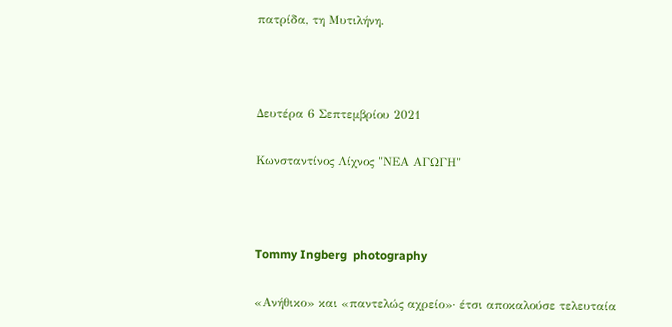πατρίδα, τη Μυτιλήνη.



Δευτέρα 6 Σεπτεμβρίου 2021

Κωνσταντίνος Λίχνος "ΝΕΑ ΑΓΩΓΗ"



Tommy Ingberg  photography

«Ανήθικο» και «παντελώς αχρείο»· έτσι αποκαλούσε τελευταία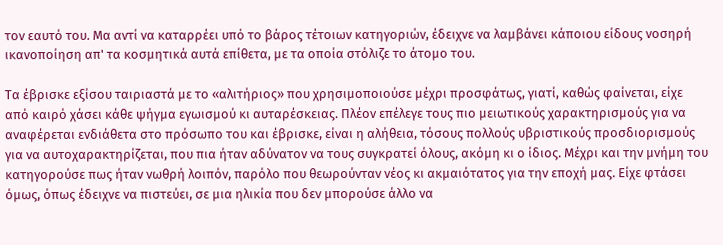τον εαυτό του. Μα αντί να καταρρέει υπό το βάρος τέτοιων κατηγοριών, έδειχνε να λαμβάνει κάποιου είδους νοσηρή ικανοποίηση απ' τα κοσμητικά αυτά επίθετα, με τα οποία στόλιζε το άτομο του.

Τα έβρισκε εξίσου ταιριαστά με το «αλιτήριος» που χρησιμοποιούσε μέχρι προσφάτως, γιατί, καθώς φαίνεται, είχε από καιρό χάσει κάθε ψήγμα εγωισμού κι αυταρέσκειας. Πλέον επέλεγε τους πιο μειωτικούς χαρακτηρισμούς για να αναφέρεται ενδιάθετα στο πρόσωπο του και έβρισκε, είναι η αλήθεια, τόσους πολλούς υβριστικούς προσδιορισμούς για να αυτοχαρακτηρίζεται, που πια ήταν αδύνατον να τους συγκρατεί όλους, ακόμη κι ο ίδιος. Μέχρι και την μνήμη του κατηγορούσε πως ήταν νωθρή λοιπόν, παρόλο που θεωρούνταν νέος κι ακμαιότατος για την εποχή μας. Είχε φτάσει όμως, όπως έδειχνε να πιστεύει, σε μια ηλικία που δεν μπορούσε άλλο να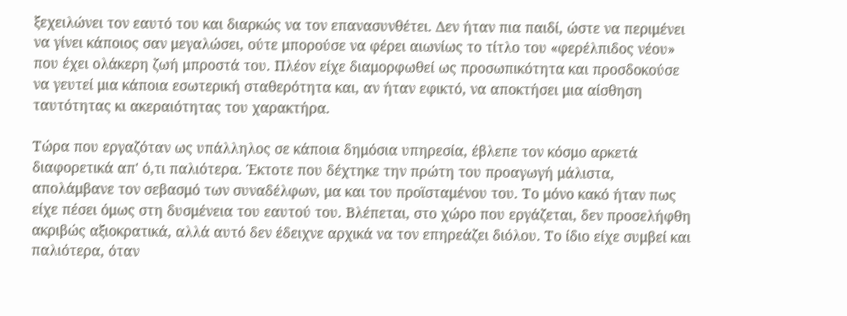ξεχειλώνει τον εαυτό του και διαρκώς να τον επανασυνθέτει. Δεν ήταν πια παιδί, ώστε να περιμένει να γίνει κάποιος σαν μεγαλώσει, ούτε μπορούσε να φέρει αιωνίως το τίτλο του «φερέλπιδος νέου» που έχει ολάκερη ζωή μπροστά του. Πλέον είχε διαμορφωθεί ως προσωπικότητα και προσδοκούσε να γευτεί μια κάποια εσωτερική σταθερότητα και, αν ήταν εφικτό, να αποκτήσει μια αίσθηση ταυτότητας κι ακεραιότητας του χαρακτήρα.

Τώρα που εργαζόταν ως υπάλληλος σε κάποια δημόσια υπηρεσία, έβλεπε τον κόσμο αρκετά διαφορετικά απ' ό,τι παλιότερα. Έκτοτε που δέχτηκε την πρώτη του προαγωγή μάλιστα, απολάμβανε τον σεβασμό των συναδέλφων, μα και του προϊσταμένου του. Το μόνο κακό ήταν πως είχε πέσει όμως στη δυσμένεια του εαυτού του. Βλέπεται, στο χώρο που εργάζεται, δεν προσελήφθη ακριβώς αξιοκρατικά, αλλά αυτό δεν έδειχνε αρχικά να τον επηρεάζει διόλου. Το ίδιο είχε συμβεί και παλιότερα, όταν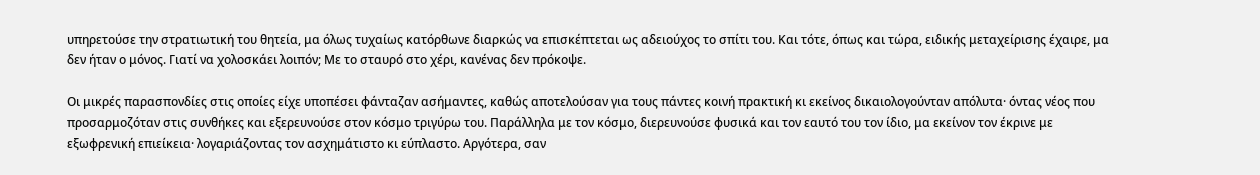υπηρετούσε την στρατιωτική του θητεία, μα όλως τυχαίως κατόρθωνε διαρκώς να επισκέπτεται ως αδειούχος το σπίτι του. Και τότε, όπως και τώρα, ειδικής μεταχείρισης έχαιρε, μα δεν ήταν ο μόνος. Γιατί να χολοσκάει λοιπόν; Με το σταυρό στο χέρι, κανένας δεν πρόκοψε.

Οι μικρές παρασπονδίες στις οποίες είχε υποπέσει φάνταζαν ασήμαντες, καθώς αποτελούσαν για τους πάντες κοινή πρακτική κι εκείνος δικαιολογούνταν απόλυτα· όντας νέος που προσαρμοζόταν στις συνθήκες και εξερευνούσε στον κόσμο τριγύρω του. Παράλληλα με τον κόσμο, διερευνούσε φυσικά και τον εαυτό του τον ίδιο, μα εκείνον τον έκρινε με εξωφρενική επιείκεια· λογαριάζοντας τον ασχημάτιστο κι εύπλαστο. Αργότερα, σαν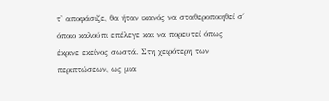τ' αποφάσιζε, θα ήταν ικανός να σταθεροποιηθεί σ΄ όποιο καλούπι επέλεγε και να πορευτεί όπως έκρινε εκείνος σωστά. Στη χειρότερη των περιπτώσεων, ως μια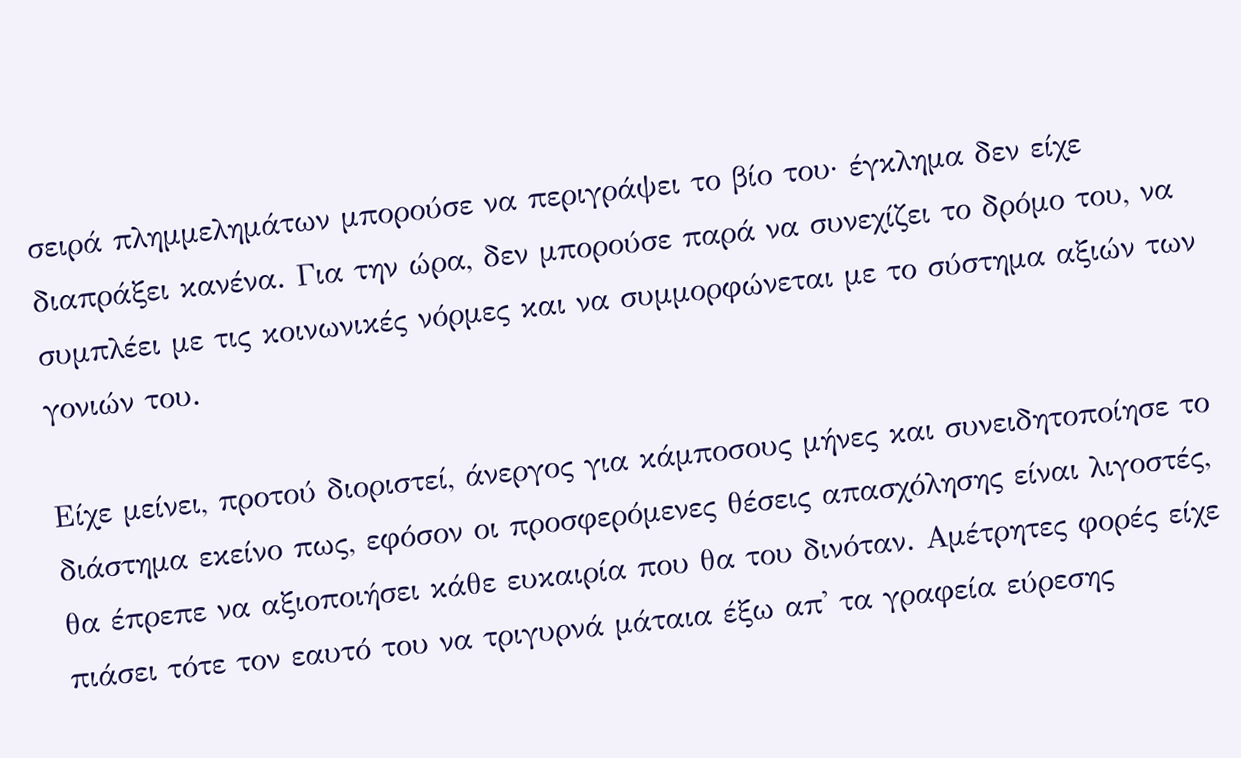σειρά πλημμελημάτων μπορούσε να περιγράψει το βίο του· έγκλημα δεν είχε διαπράξει κανένα. Για την ώρα, δεν μπορούσε παρά να συνεχίζει το δρόμο του, να συμπλέει με τις κοινωνικές νόρμες και να συμμορφώνεται με το σύστημα αξιών των γονιών του.

Είχε μείνει, προτού διοριστεί, άνεργος για κάμποσους μήνες και συνειδητοποίησε το διάστημα εκείνο πως, εφόσον οι προσφερόμενες θέσεις απασχόλησης είναι λιγοστές, θα έπρεπε να αξιοποιήσει κάθε ευκαιρία που θα του δινόταν. Αμέτρητες φορές είχε πιάσει τότε τον εαυτό του να τριγυρνά μάταια έξω απ' τα γραφεία εύρεσης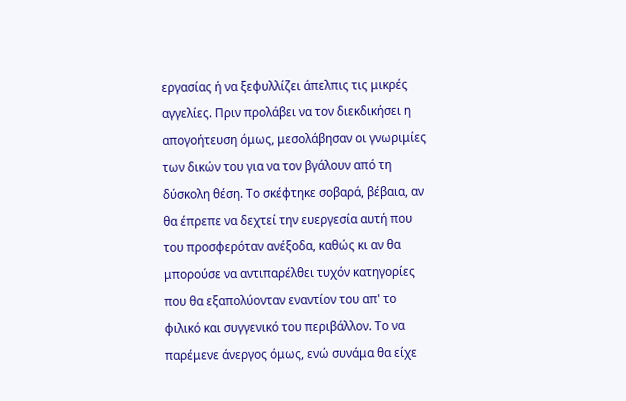εργασίας ή να ξεφυλλίζει άπελπις τις μικρές αγγελίες. Πριν προλάβει να τον διεκδικήσει η απογοήτευση όμως, μεσολάβησαν οι γνωριμίες των δικών του για να τον βγάλουν από τη δύσκολη θέση. Το σκέφτηκε σοβαρά, βέβαια, αν θα έπρεπε να δεχτεί την ευεργεσία αυτή που του προσφερόταν ανέξοδα, καθώς κι αν θα μπορούσε να αντιπαρέλθει τυχόν κατηγορίες που θα εξαπολύονταν εναντίον του απ' το φιλικό και συγγενικό του περιβάλλον. Το να παρέμενε άνεργος όμως, ενώ συνάμα θα είχε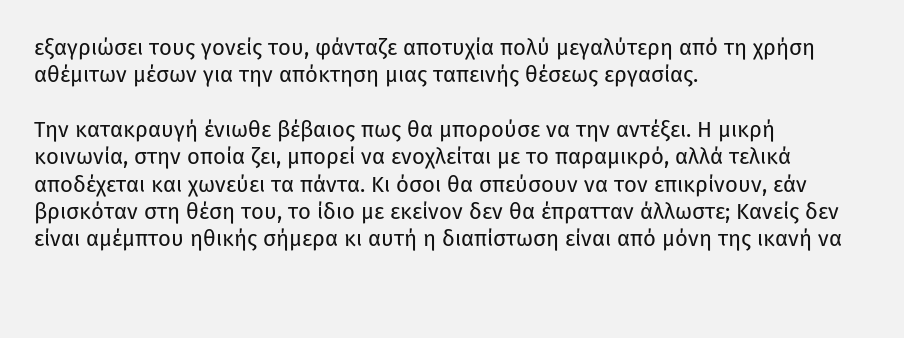εξαγριώσει τους γονείς του, φάνταζε αποτυχία πολύ μεγαλύτερη από τη χρήση αθέμιτων μέσων για την απόκτηση μιας ταπεινής θέσεως εργασίας.

Την κατακραυγή ένιωθε βέβαιος πως θα μπορούσε να την αντέξει. Η μικρή κοινωνία, στην οποία ζει, μπορεί να ενοχλείται με το παραμικρό, αλλά τελικά αποδέχεται και χωνεύει τα πάντα. Κι όσοι θα σπεύσουν να τον επικρίνουν, εάν βρισκόταν στη θέση του, το ίδιο με εκείνον δεν θα έπρατταν άλλωστε; Κανείς δεν είναι αμέμπτου ηθικής σήμερα κι αυτή η διαπίστωση είναι από μόνη της ικανή να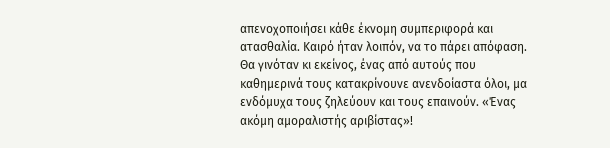απενοχοποιήσει κάθε έκνομη συμπεριφορά και ατασθαλία. Καιρό ήταν λοιπόν, να το πάρει απόφαση. Θα γινόταν κι εκείνος, ένας από αυτούς που καθημερινά τους κατακρίνουνε ανενδοίαστα όλοι, μα ενδόμυχα τους ζηλεύουν και τους επαινούν. «Ένας ακόμη αμοραλιστής αριβίστας»!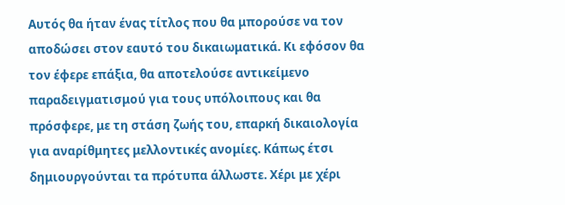Αυτός θα ήταν ένας τίτλος που θα μπορούσε να τον αποδώσει στον εαυτό του δικαιωματικά. Κι εφόσον θα τον έφερε επάξια, θα αποτελούσε αντικείμενο παραδειγματισμού για τους υπόλοιπους και θα πρόσφερε, με τη στάση ζωής του, επαρκή δικαιολογία για αναρίθμητες μελλοντικές ανομίες. Κάπως έτσι δημιουργούνται τα πρότυπα άλλωστε. Χέρι με χέρι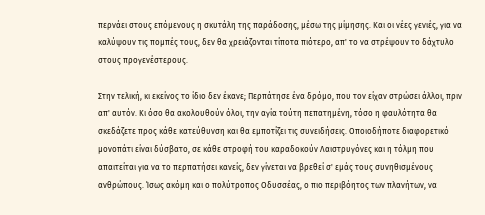περνάει στους επόμενους η σκυτάλη της παράδοσης, μέσω της μίμησης. Και οι νέες γενιές, για να καλύψουν τις πομπές τους, δεν θα χρειάζονται τίποτα πιότερο, απ' το να στρέψουν το δάχτυλο στους προγενέστερους.

Στην τελική, κι εκείνος το ίδιο δεν έκανε; Περπάτησε ένα δρόμο, που τον είχαν στρώσει άλλοι, πριν απ' αυτόν. Κι όσο θα ακολουθούν όλοι, την αγία τούτη πεπατημένη, τόσο η φαυλότητα θα σκεδάζετε προς κάθε κατεύθυνση και θα εμποτίζει τις συνειδήσεις. Oποιοδήποτε διαφορετικό μονοπάτι είναι δύσβατο, σε κάθε στροφή του καραδοκούν Λαιστρυγόνες και η τόλμη που απαιτείται για να το περπατήσει κανείς, δεν γίνεται να βρεθεί σ' εμάς τους συνηθισμένους ανθρώπους. Ίσως ακόμη και ο πολύτροπος Οδυσσέας, ο πιο περιβόητος των πλανήτων, να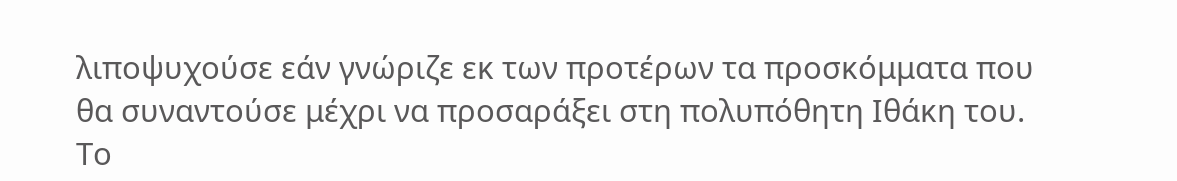λιποψυχούσε εάν γνώριζε εκ των προτέρων τα προσκόμματα που θα συναντούσε μέχρι να προσαράξει στη πολυπόθητη Ιθάκη του. Το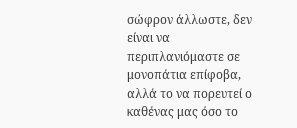σώφρον άλλωστε, δεν είναι να περιπλανιόμαστε σε μονοπάτια επίφοβα, αλλά το να πορευτεί ο καθένας μας όσο το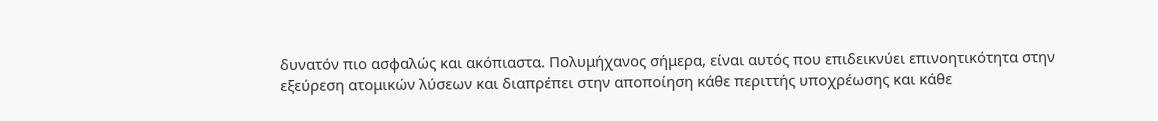δυνατόν πιο ασφαλώς και ακόπιαστα. Πολυμήχανος σήμερα, είναι αυτός που επιδεικνύει επινοητικότητα στην εξεύρεση ατομικών λύσεων και διαπρέπει στην αποποίηση κάθε περιττής υποχρέωσης και κάθε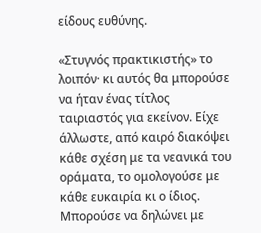είδους ευθύνης.

«Στυγνός πρακτικιστής» το λοιπόν· κι αυτός θα μπορούσε να ήταν ένας τίτλος ταιριαστός για εκείνον. Είχε άλλωστε, από καιρό διακόψει κάθε σχέση με τα νεανικά του οράματα, το ομολογούσε με κάθε ευκαιρία κι ο ίδιος. Μπορούσε να δηλώνει με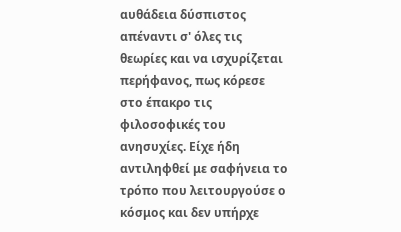αυθάδεια δύσπιστος απέναντι σ' όλες τις θεωρίες και να ισχυρίζεται περήφανος, πως κόρεσε στο έπακρο τις φιλοσοφικές του ανησυχίες. Είχε ήδη αντιληφθεί με σαφήνεια το τρόπο που λειτουργούσε ο κόσμος και δεν υπήρχε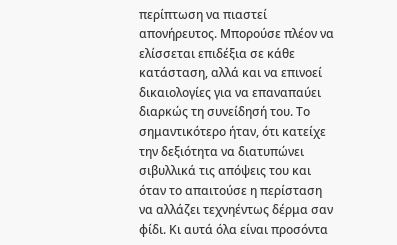περίπτωση να πιαστεί απονήρευτος. Μπορούσε πλέον να ελίσσεται επιδέξια σε κάθε κατάσταση, αλλά και να επινοεί δικαιολογίες για να επαναπαύει διαρκώς τη συνείδησή του. Το σημαντικότερο ήταν, ότι κατείχε την δεξιότητα να διατυπώνει σιβυλλικά τις απόψεις του και όταν το απαιτούσε η περίσταση να αλλάζει τεχνηέντως δέρμα σαν φίδι. Κι αυτά όλα είναι προσόντα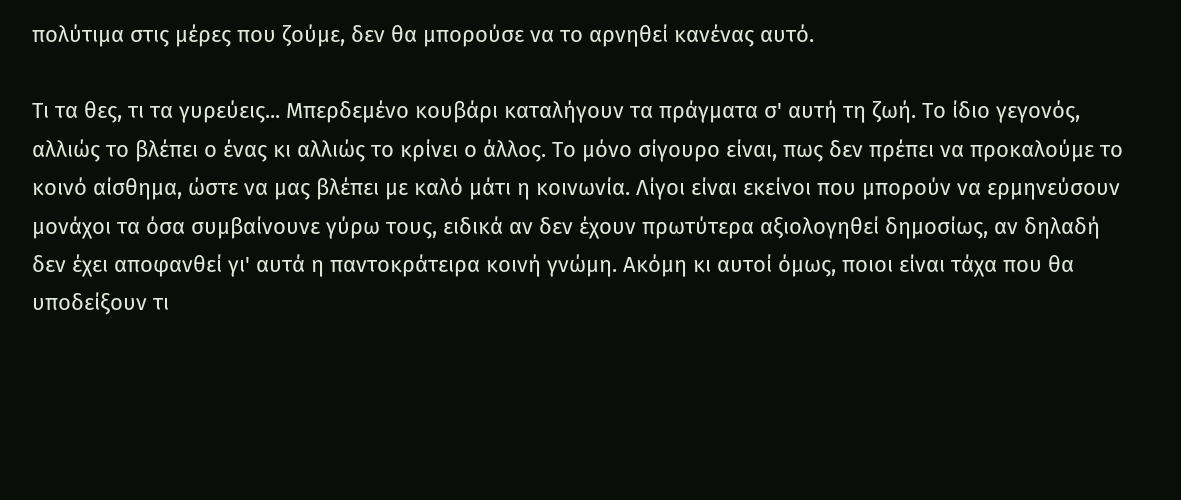πολύτιμα στις μέρες που ζούμε, δεν θα μπορούσε να το αρνηθεί κανένας αυτό.

Τι τα θες, τι τα γυρεύεις... Μπερδεμένο κουβάρι καταλήγουν τα πράγματα σ' αυτή τη ζωή. Το ίδιο γεγονός, αλλιώς το βλέπει ο ένας κι αλλιώς το κρίνει ο άλλος. Το μόνο σίγουρο είναι, πως δεν πρέπει να προκαλούμε το κοινό αίσθημα, ώστε να μας βλέπει με καλό μάτι η κοινωνία. Λίγοι είναι εκείνοι που μπορούν να ερμηνεύσουν μονάχοι τα όσα συμβαίνουνε γύρω τους, ειδικά αν δεν έχουν πρωτύτερα αξιολογηθεί δημοσίως, αν δηλαδή δεν έχει αποφανθεί γι' αυτά η παντοκράτειρα κοινή γνώμη. Ακόμη κι αυτοί όμως, ποιοι είναι τάχα που θα υποδείξουν τι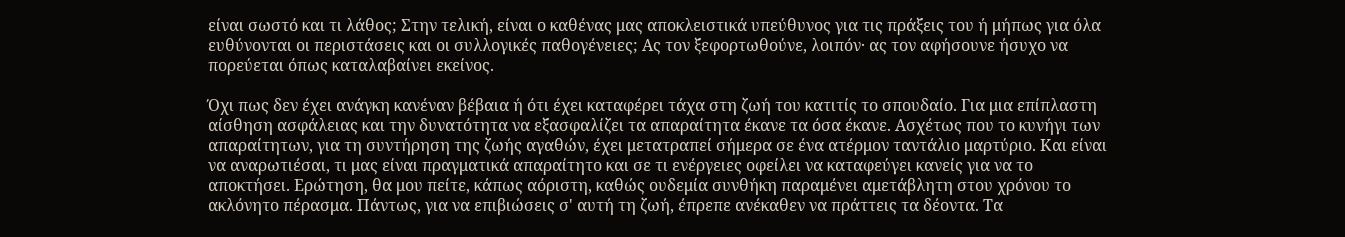είναι σωστό και τι λάθος; Στην τελική, είναι ο καθένας μας αποκλειστικά υπεύθυνος για τις πράξεις του ή μήπως για όλα ευθύνονται οι περιστάσεις και οι συλλογικές παθογένειες; Ας τον ξεφορτωθούνε, λοιπόν· ας τον αφήσουνε ήσυχο να πορεύεται όπως καταλαβαίνει εκείνος.

Όχι πως δεν έχει ανάγκη κανέναν βέβαια ή ότι έχει καταφέρει τάχα στη ζωή του κατιτίς το σπουδαίο. Για μια επίπλαστη αίσθηση ασφάλειας και την δυνατότητα να εξασφαλίζει τα απαραίτητα έκανε τα όσα έκανε. Ασχέτως που το κυνήγι των απαραίτητων, για τη συντήρηση της ζωής αγαθών, έχει μετατραπεί σήμερα σε ένα ατέρμον ταντάλιο μαρτύριο. Και είναι να αναρωτιέσαι, τι μας είναι πραγματικά απαραίτητο και σε τι ενέργειες οφείλει να καταφεύγει κανείς για να το αποκτήσει. Ερώτηση, θα μου πείτε, κάπως αόριστη, καθώς ουδεμία συνθήκη παραμένει αμετάβλητη στου χρόνου το ακλόνητο πέρασμα. Πάντως, για να επιβιώσεις σ' αυτή τη ζωή, έπρεπε ανέκαθεν να πράττεις τα δέοντα. Τα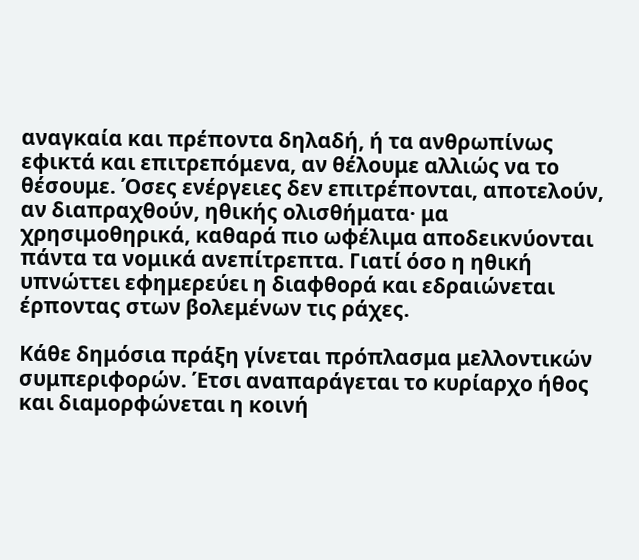αναγκαία και πρέποντα δηλαδή, ή τα ανθρωπίνως εφικτά και επιτρεπόμενα, αν θέλουμε αλλιώς να το θέσουμε. Όσες ενέργειες δεν επιτρέπονται, αποτελούν, αν διαπραχθούν, ηθικής ολισθήματα· μα χρησιμοθηρικά, καθαρά πιο ωφέλιμα αποδεικνύονται πάντα τα νομικά ανεπίτρεπτα. Γιατί όσο η ηθική υπνώττει εφημερεύει η διαφθορά και εδραιώνεται έρποντας στων βολεμένων τις ράχες.

Κάθε δημόσια πράξη γίνεται πρόπλασμα μελλοντικών συμπεριφορών. Έτσι αναπαράγεται το κυρίαρχο ήθος και διαμορφώνεται η κοινή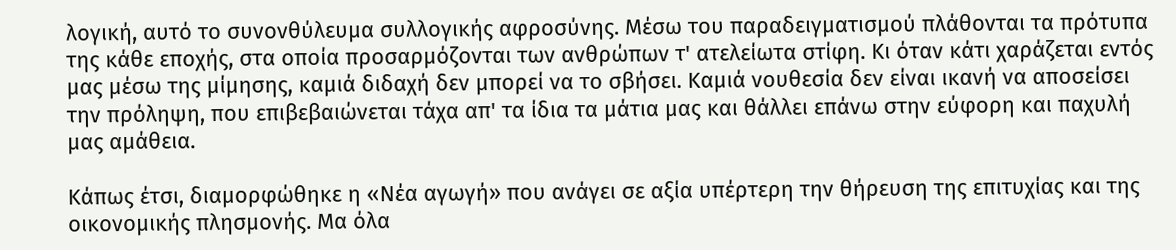λογική, αυτό το συνονθύλευμα συλλογικής αφροσύνης. Μέσω του παραδειγματισμού πλάθονται τα πρότυπα της κάθε εποχής, στα οποία προσαρμόζονται των ανθρώπων τ' ατελείωτα στίφη. Κι όταν κάτι χαράζεται εντός μας μέσω της μίμησης, καμιά διδαχή δεν μπορεί να το σβήσει. Καμιά νουθεσία δεν είναι ικανή να αποσείσει την πρόληψη, που επιβεβαιώνεται τάχα απ' τα ίδια τα μάτια μας και θάλλει επάνω στην εύφορη και παχυλή μας αμάθεια.

Κάπως έτσι, διαμορφώθηκε η «Νέα αγωγή» που ανάγει σε αξία υπέρτερη την θήρευση της επιτυχίας και της οικονομικής πλησμονής. Μα όλα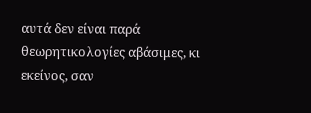αυτά δεν είναι παρά θεωρητικολογίες αβάσιμες, κι εκείνος, σαν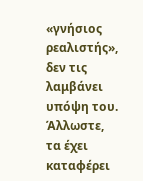«γνήσιος ρεαλιστής», δεν τις λαμβάνει υπόψη του. Άλλωστε, τα έχει καταφέρει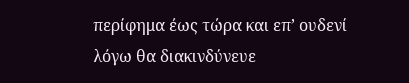περίφημα έως τώρα και επ’ ουδενί λόγω θα διακινδύνευε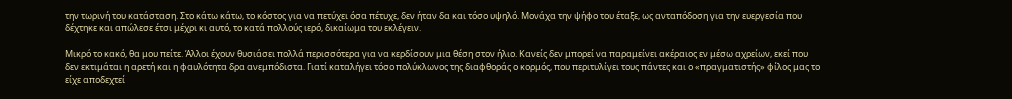την τωρινή του κατάσταση. Στο κάτω κάτω, το κόστος για να πετύχει όσα πέτυχε, δεν ήταν δα και τόσο υψηλό. Μονάχα την ψήφο του έταξε, ως ανταπόδοση για την ευεργεσία που δέχτηκε και απώλεσε έτσι μέχρι κι αυτό, το κατά πολλούς ιερό, δικαίωμα του εκλέγειν.

Μικρό το κακό, θα μου πείτε. Άλλοι έχουν θυσιάσει πολλά περισσότερα για να κερδίσουν μια θέση στον ήλιο. Κανείς δεν μπορεί να παραμείνει ακέραιος εν μέσω αχρείων, εκεί που δεν εκτιμάται η αρετή και η φαυλότητα δρα ανεμπόδιστα. Γιατί καταλήγει τόσο πολύκλωνος της διαφθοράς ο κορμός, που περιτυλίγει τους πάντες και ο «πραγματιστής» φίλος μας το είχε αποδεχτεί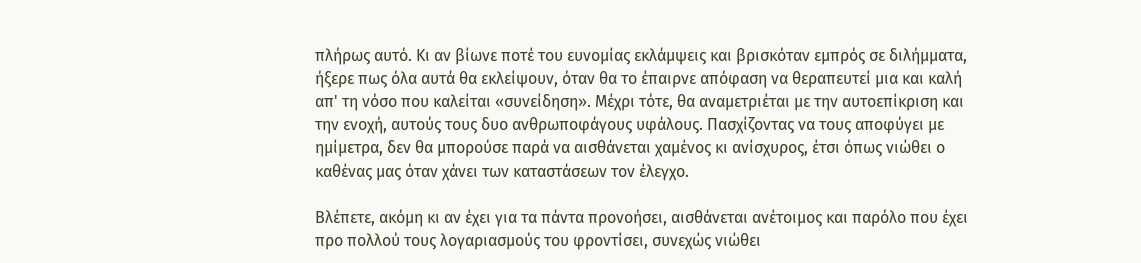πλήρως αυτό. Κι αν βίωνε ποτέ του ευνομίας εκλάμψεις και βρισκόταν εμπρός σε διλήμματα, ήξερε πως όλα αυτά θα εκλείψουν, όταν θα το έπαιρνε απόφαση να θεραπευτεί μια και καλή απ' τη νόσο που καλείται «συνείδηση». Μέχρι τότε, θα αναμετριέται με την αυτοεπίκριση και την ενοχή, αυτούς τους δυο ανθρωποφάγους υφάλους. Πασχίζοντας να τους αποφύγει με ημίμετρα, δεν θα μπορούσε παρά να αισθάνεται χαμένος κι ανίσχυρος, έτσι όπως νιώθει ο καθένας μας όταν χάνει των καταστάσεων τον έλεγχο.

Βλέπετε, ακόμη κι αν έχει για τα πάντα προνοήσει, αισθάνεται ανέτοιμος και παρόλο που έχει προ πολλού τους λογαριασμούς του φροντίσει, συνεχώς νιώθει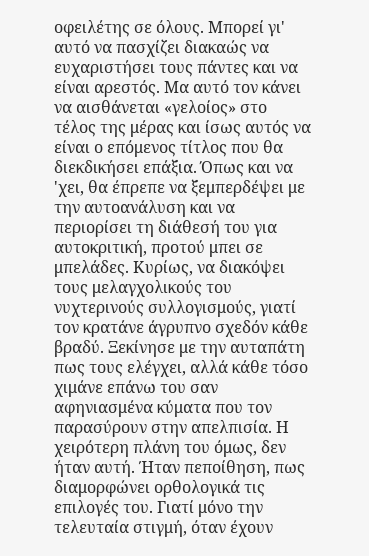οφειλέτης σε όλους. Μπορεί γι' αυτό να πασχίζει διακαώς να ευχαριστήσει τους πάντες και να είναι αρεστός. Μα αυτό τον κάνει να αισθάνεται «γελοίος» στο τέλος της μέρας και ίσως αυτός να είναι ο επόμενος τίτλος που θα διεκδικήσει επάξια. Όπως και να 'χει, θα έπρεπε να ξεμπερδέψει με την αυτοανάλυση και να περιορίσει τη διάθεσή του για αυτοκριτική, προτού μπει σε μπελάδες. Κυρίως, να διακόψει τους μελαγχολικούς του νυχτερινούς συλλογισμούς, γιατί τον κρατάνε άγρυπνο σχεδόν κάθε βραδύ. Ξεκίνησε με την αυταπάτη πως τους ελέγχει, αλλά κάθε τόσο χιμάνε επάνω του σαν αφηνιασμένα κύματα που τον παρασύρουν στην απελπισία. Η χειρότερη πλάνη του όμως, δεν ήταν αυτή. Ήταν πεποίθηση, πως διαμορφώνει ορθολογικά τις επιλογές του. Γιατί μόνο την τελευταία στιγμή, όταν έχουν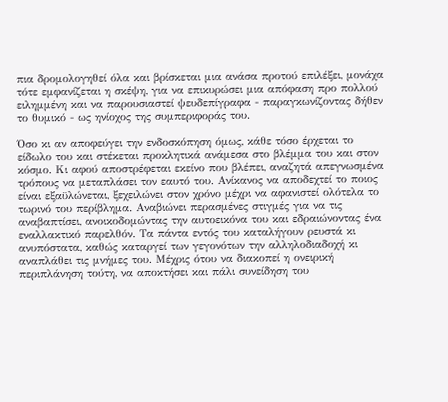πια δρομολογηθεί όλα και βρίσκεται μια ανάσα προτού επιλέξει, μονάχα τότε εμφανίζεται η σκέψη, για να επικυρώσει μια απόφαση προ πολλού ειλημμένη και να παρουσιαστεί ψευδεπίγραφα - παραγκωνίζοντας δήθεν το θυμικό - ως ηνίοχος της συμπεριφοράς του.

Όσο κι αν αποφεύγει την ενδοσκόπηση όμως, κάθε τόσο έρχεται το είδωλο του και στέκεται προκλητικά ανάμεσα στο βλέμμα του και στον κόσμο. Κι αφού αποστρέφεται εκείνο που βλέπει, αναζητά απεγνωσμένα τρόπους να μεταπλάσει τον εαυτό του. Ανίκανος να αποδεχτεί το ποιος είναι εξαϋλώνεται, ξεχειλώνει στον χρόνο μέχρι να αφανιστεί ολότελα το τωρινό του περίβλημα. Αναβιώνει περασμένες στιγμές για να τις αναβαπτίσει, ανοικοδομώντας την αυτοεικόνα του και εδραιώνοντας ένα εναλλακτικό παρελθόν. Τα πάντα εντός του καταλήγουν ρευστά κι ανυπόστατα, καθώς καταργεί των γεγονότων την αλληλοδιαδοχή κι αναπλάθει τις μνήμες του. Μέχρις ότου να διακοπεί η ονειρική περιπλάνηση τούτη, να αποκτήσει και πάλι συνείδηση του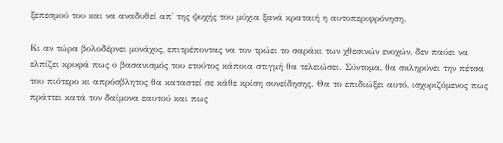ξεπεσμού του και να αναδυθεί απ' της ψυχής του μύχια ξανά κραταιή η αυτοπεριφρόνηση.

Κι αν τώρα βολοδέρνει μονάχος, επιτρέποντας να τον τρώει το σαράκι των χθεσινών ενοχών, δεν παύει να ελπίζει κρυφά πως ο βασανισμός του ετούτος κάποια στιγμή θα τελειώσει. Σύντομα, θα σκληρύνει την πέτσα του πιότερο κι απρόσβλητος θα καταστεί σε κάθε κρίση συνείδησης. Θα το επιδιώξει αυτό, ισχυριζόμενος πως πράττει κατά τον δαίμονα εαυτού και πως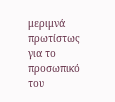μεριμνά πρωτίστως για το προσωπικό του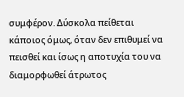συμφέρον. Δύσκολα πείθεται κάποιος όμως, όταν δεν επιθυμεί να πεισθεί και ίσως η αποτυχία του να διαμορφωθεί άτρωτος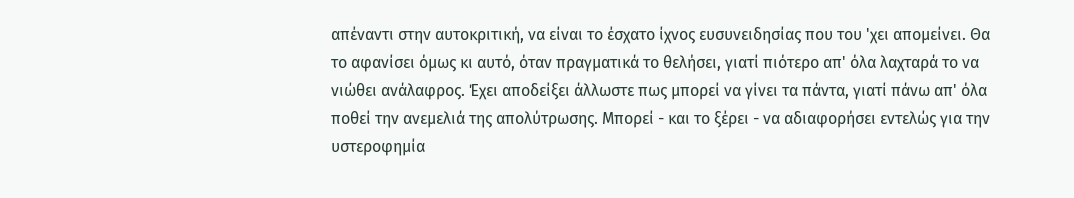απέναντι στην αυτοκριτική, να είναι το έσχατο ίχνος ευσυνειδησίας που του 'χει απομείνει. Θα το αφανίσει όμως κι αυτό, όταν πραγματικά το θελήσει, γιατί πιότερο απ' όλα λαχταρά το να νιώθει ανάλαφρος. Έχει αποδείξει άλλωστε πως μπορεί να γίνει τα πάντα, γιατί πάνω απ' όλα ποθεί την ανεμελιά της απολύτρωσης. Μπορεί - και το ξέρει - να αδιαφορήσει εντελώς για την υστεροφημία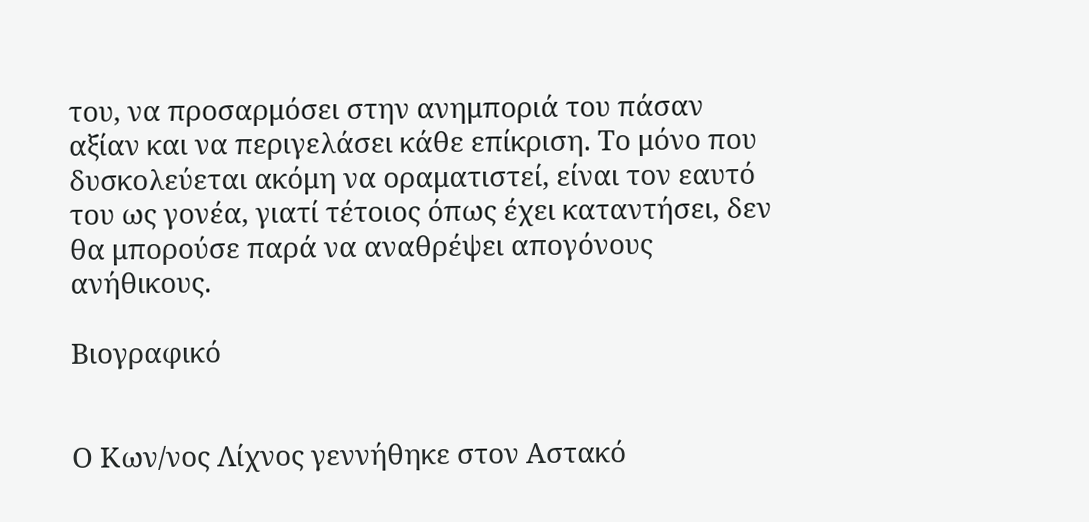του, να προσαρμόσει στην ανημποριά του πάσαν αξίαν και να περιγελάσει κάθε επίκριση. Το μόνο που δυσκολεύεται ακόμη να οραματιστεί, είναι τον εαυτό του ως γονέα, γιατί τέτοιος όπως έχει καταντήσει, δεν θα μπορούσε παρά να αναθρέψει απογόνους ανήθικους.

Βιογραφικό


Ο Κων/νος Λίχνος γεννήθηκε στον Αστακό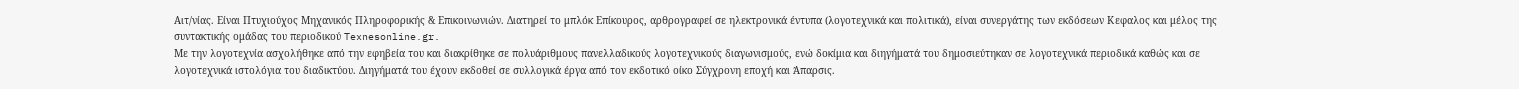Αιτ/νίας. Είναι Πτυχιούχος Μηχανικός Πληροφορικής & Επικοινωνιών. Διατηρεί το μπλόκ Επίκουρος, αρθρογραφεί σε ηλεκτρονικά έντυπα (λογοτεχνικά και πολιτικά), είναι συνεργάτης των εκδόσεων Κεφαλος και μέλος της συντακτικής ομάδας του περιοδικού Texnesonline.gr.
Με την λογοτεχνία ασχολήθηκε από την εφηβεία του και διακρίθηκε σε πολυάριθμους πανελλαδικούς λογοτεχνικούς διαγωνισμούς, ενώ δοκίμια και διηγήματά του δημοσιεύτηκαν σε λογοτεχνικά περιοδικά καθώς και σε λογοτεχνικά ιστολόγια του διαδικτύου. Διηγήματά του έχουν εκδοθεί σε συλλογικά έργα από τον εκδοτικό οίκο Σύγχρονη εποχή και Άπαρσις.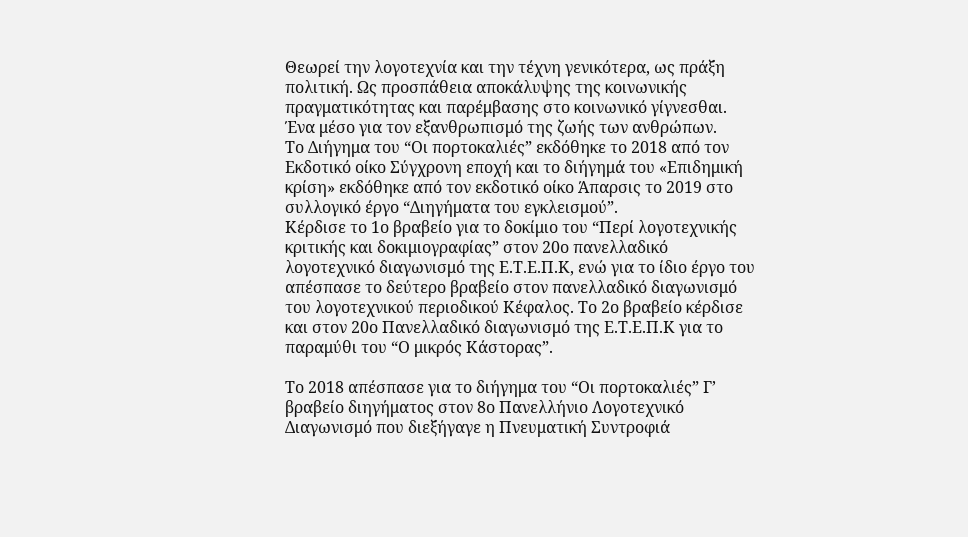Θεωρεί την λογοτεχνία και την τέχνη γενικότερα, ως πράξη πολιτική. Ως προσπάθεια αποκάλυψης της κοινωνικής πραγματικότητας και παρέμβασης στο κοινωνικό γίγνεσθαι. Ένα μέσο για τον εξανθρωπισμό της ζωής των ανθρώπων.
Το Διήγημα του “Οι πορτοκαλιές” εκδόθηκε το 2018 από τον Εκδοτικό οίκο Σύγχρονη εποχή και το διήγημά του «Επιδημική κρίση» εκδόθηκε από τον εκδοτικό οίκο Άπαρσις το 2019 στο συλλογικό έργο “Διηγήματα του εγκλεισμού”.
Κέρδισε το 1ο βραβείο για το δοκίμιο του “Περί λογοτεχνικής κριτικής και δοκιμιογραφίας” στον 20ο πανελλαδικό λογοτεχνικό διαγωνισμό της Ε.Τ.Ε.Π.Κ, ενώ για το ίδιο έργο του απέσπασε το δεύτερο βραβείο στον πανελλαδικό διαγωνισμό του λογοτεχνικού περιοδικού Κέφαλος. Το 2ο βραβείο κέρδισε και στον 20ο Πανελλαδικό διαγωνισμό της Ε.Τ.Ε.Π.Κ για το παραμύθι του “Ο μικρός Κάστορας”.

Το 2018 απέσπασε για το διήγημα του “Οι πορτοκαλιές” Γ’ βραβείο διηγήματος στον 8ο Πανελλήνιο Λογοτεχνικό Διαγωνισμό που διεξήγαγε η Πνευματική Συντροφιά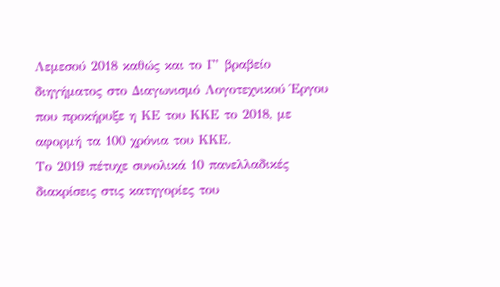Λεμεσού 2018 καθώς και το Γ’ βραβείο διηγήματος στο Διαγωνισμό Λογοτεχνικού Έργου που προκήρυξε η ΚΕ του ΚΚΕ το 2018, με αφορμή τα 100 χρόνια του ΚΚΕ.
Το 2019 πέτυχε συνολικά 10 πανελλαδικές διακρίσεις στις κατηγορίες του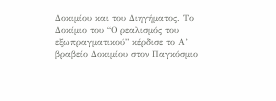Δοκιμίου και του Διηγήματος. Το Δοκίμιο του “Ο ρεαλισμός του εξωπραγματικού” κέρδισε το Α’ βραβείο Δοκιμίου στον Παγκόσμιο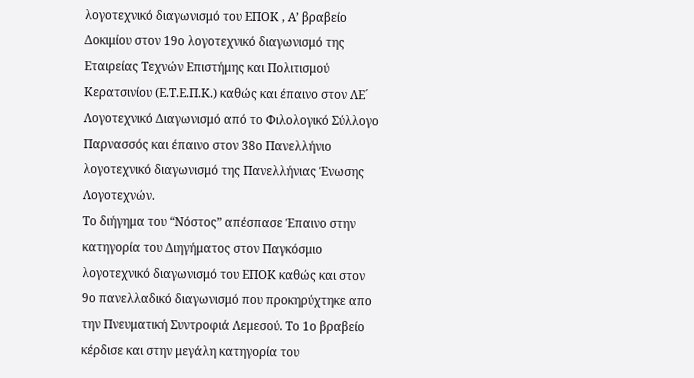λογοτεχνικό διαγωνισμό του ΕΠΟΚ , Α’ βραβείο Δοκιμίου στον 19ο λογοτεχνικό διαγωνισμό της Εταιρείας Τεχνών Επιστήμης και Πολιτισμού Κερατσινίου (Ε.Τ.Ε.Π.Κ.) καθώς και έπαινο στον ΛΕ´ Λογοτεχνικό Διαγωνισμό από το Φιλολογικό Σύλλογο Παρνασσός και έπαινο στον 38ο Πανελλήνιο λογοτεχνικό διαγωνισμό της Πανελλήνιας Ένωσης Λογοτεχνών.
Το διήγημα του “Νόστος” απέσπασε Έπαινο στην κατηγορία του Διηγήματος στον Παγκόσμιο λογοτεχνικό διαγωνισμό του ΕΠΟΚ καθώς και στον 9ο πανελλαδικό διαγωνισμό που προκηρύχτηκε απο την Πνευματική Συντροφιά Λεμεσού. Το 1ο βραβείο κέρδισε και στην μεγάλη κατηγορία του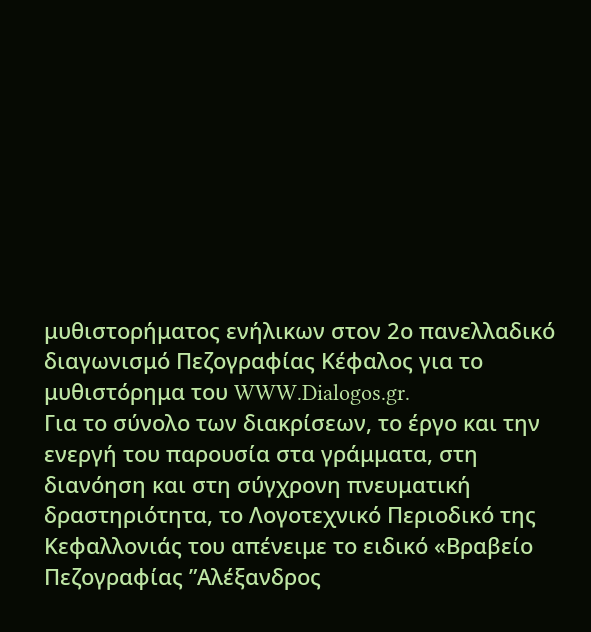μυθιστορήματος ενήλικων στον 2ο πανελλαδικό διαγωνισμό Πεζογραφίας Κέφαλος για το μυθιστόρημα του WWW.Dialogos.gr.
Για το σύνολο των διακρίσεων, το έργο και την ενεργή του παρουσία στα γράμματα, στη διανόηση και στη σύγχρονη πνευματική δραστηριότητα, το Λογοτεχνικό Περιοδικό της Κεφαλλονιάς του απένειμε το ειδικό «Βραβείο Πεζογραφίας ”Αλέξανδρος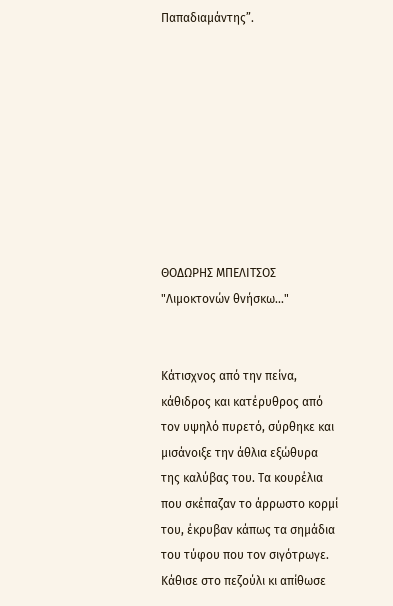Παπαδιαμάντης”.









ΘΟΔΩΡΗΣ ΜΠΕΛΙΤΣΟΣ "Λιμοκτονών θνήσκω..."


Κάτισχνος από την πείνα, κάθιδρος και κατέρυθρος από τον υψηλό πυρετό, σύρθηκε και μισάνοιξε την άθλια εξώθυρα της καλύβας του. Τα κουρέλια που σκέπαζαν το άρρωστο κορμί του, έκρυβαν κάπως τα σημάδια του τύφου που τον σιγότρωγε. Κάθισε στο πεζούλι κι απίθωσε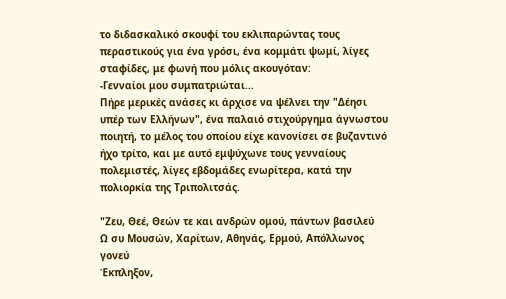το διδασκαλικό σκουφί του εκλιπαρώντας τους περαστικούς για ένα γρόσι, ένα κομμάτι ψωμί, λίγες σταφίδες, με φωνή που μόλις ακουγόταν:
-Γενναίοι μου συμπατριώται...
Πήρε μερικές ανάσες κι άρχισε να ψέλνει την "Δέησι υπέρ των Ελλήνων", ένα παλαιό στιχούργημα άγνωστου ποιητή, το μέλος του οποίου είχε κανονίσει σε βυζαντινό ήχο τρίτο, και με αυτό εμψύχωνε τους γενναίους πολεμιστές, λίγες εβδομάδες ενωρίτερα, κατά την πολιορκία της Τριπολιτσάς.

"Ζευ, Θεέ, Θεών τε και ανδρών ομού, πάντων βασιλεύ
Ω συ Μουσών, Χαρίτων, Αθηνάς, Ερμού, Απόλλωνος γονεύ
Έκπληξον,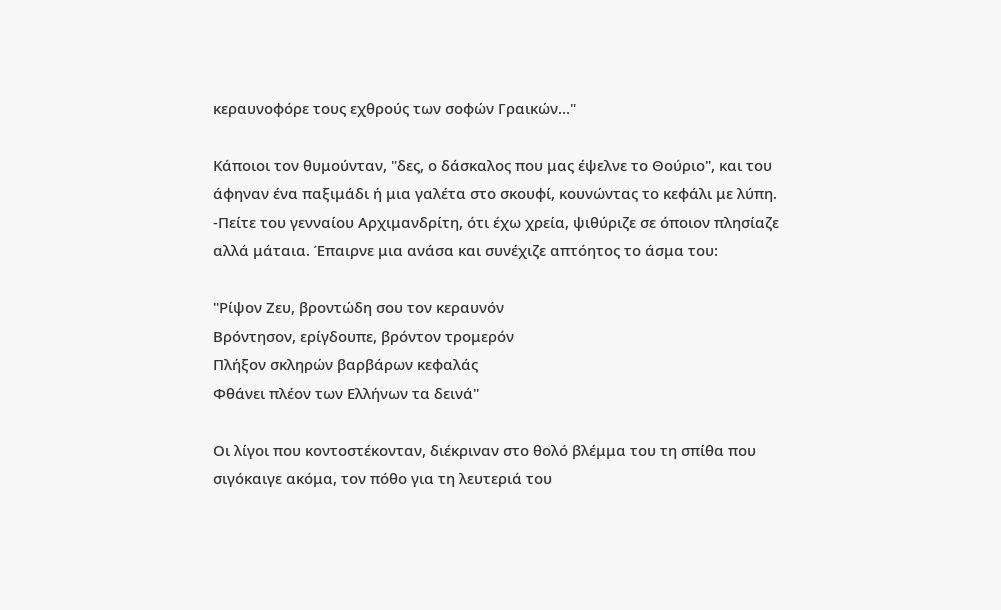κεραυνοφόρε τους εχθρούς των σοφών Γραικών..."

Κάποιοι τον θυμούνταν, "δες, ο δάσκαλος που μας έψελνε το Θούριο", και του άφηναν ένα παξιμάδι ή μια γαλέτα στο σκουφί, κουνώντας το κεφάλι με λύπη.
-Πείτε του γενναίου Αρχιμανδρίτη, ότι έχω χρεία, ψιθύριζε σε όποιον πλησίαζε αλλά μάταια. Έπαιρνε μια ανάσα και συνέχιζε απτόητος το άσμα του:

"Ρίψον Ζευ, βροντώδη σου τον κεραυνόν
Βρόντησον, ερίγδουπε, βρόντον τρομερόν
Πλήξον σκληρών βαρβάρων κεφαλάς
Φθάνει πλέον των Ελλήνων τα δεινά"

Οι λίγοι που κοντοστέκονταν, διέκριναν στο θολό βλέμμα του τη σπίθα που σιγόκαιγε ακόμα, τον πόθο για τη λευτεριά του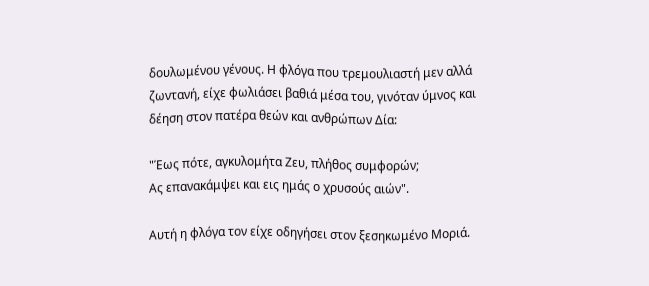δουλωμένου γένους. Η φλόγα που τρεμουλιαστή μεν αλλά ζωντανή, είχε φωλιάσει βαθιά μέσα του, γινόταν ύμνος και δέηση στον πατέρα θεών και ανθρώπων Δία:

"Έως πότε, αγκυλομήτα Ζευ, πλήθος συμφορών;
Ας επανακάμψει και εις ημάς ο χρυσούς αιών".

Αυτή η φλόγα τον είχε οδηγήσει στον ξεσηκωμένο Μοριά.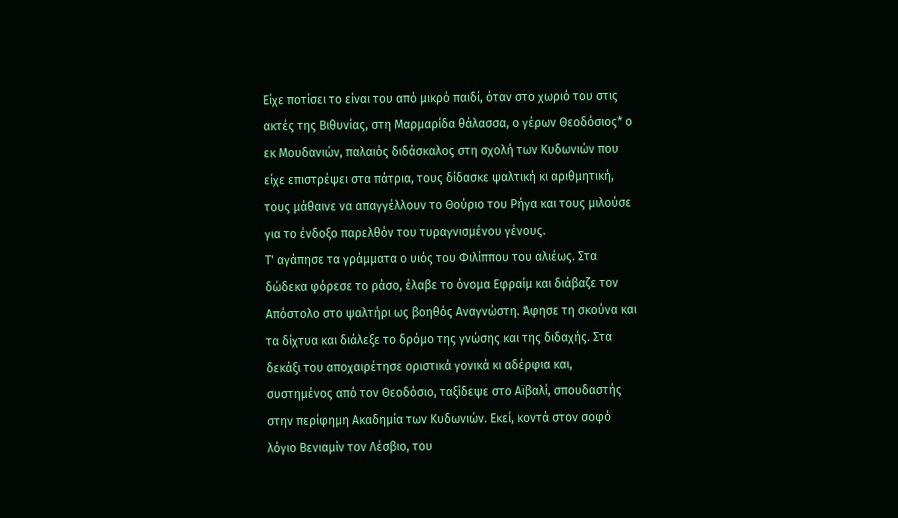Είχε ποτίσει το είναι του από μικρό παιδί, όταν στο χωριό του στις ακτές της Βιθυνίας, στη Μαρμαρίδα θάλασσα, ο γέρων Θεοδόσιος* ο εκ Μουδανιών, παλαιός διδάσκαλος στη σχολή των Κυδωνιών που είχε επιστρέψει στα πάτρια, τους δίδασκε ψαλτική κι αριθμητική, τους μάθαινε να απαγγέλλουν το Θούριο του Ρήγα και τους μιλούσε για το ένδοξο παρελθόν του τυραγνισμένου γένους.
Τ' αγάπησε τα γράμματα ο υιός του Φιλίππου του αλιέως. Στα δώδεκα φόρεσε το ράσο, έλαβε το όνομα Εφραίμ και διάβαζε τον Απόστολο στο ψαλτήρι ως βοηθός Αναγνώστη. Άφησε τη σκούνα και τα δίχτυα και διάλεξε το δρόμο της γνώσης και της διδαχής. Στα δεκάξι του αποχαιρέτησε οριστικά γονικά κι αδέρφια και, συστημένος από τον Θεοδόσιο, ταξίδεψε στο Αϊβαλί, σπουδαστής στην περίφημη Ακαδημία των Κυδωνιών. Εκεί, κοντά στον σοφό λόγιο Βενιαμίν τον Λέσβιο, του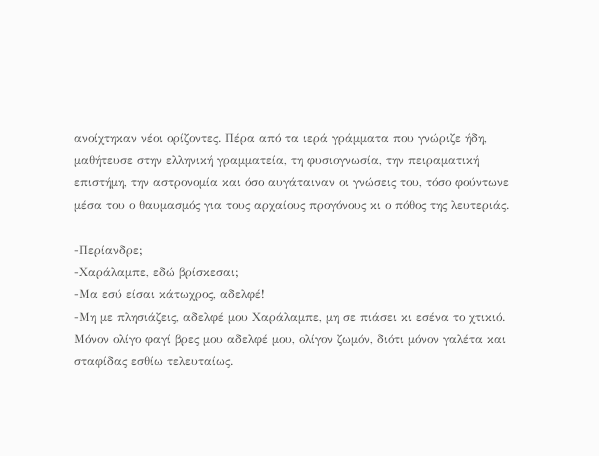ανοίχτηκαν νέοι ορίζοντες. Πέρα από τα ιερά γράμματα που γνώριζε ήδη, μαθήτευσε στην ελληνική γραμματεία, τη φυσιογνωσία, την πειραματική επιστήμη, την αστρονομία και όσο αυγάταιναν οι γνώσεις του, τόσο φούντωνε μέσα του ο θαυμασμός για τους αρχαίους προγόνους κι ο πόθος της λευτεριάς.

-Περίανδρε;
-Χαράλαμπε, εδώ βρίσκεσαι;
-Μα εσύ είσαι κάτωχρος, αδελφέ!
-Μη με πλησιάζεις, αδελφέ μου Χαράλαμπε, μη σε πιάσει κι εσένα το χτικιό. Μόνον ολίγο φαγί βρες μου αδελφέ μου, ολίγον ζωμόν, διότι μόνον γαλέτα και σταφίδας εσθίω τελευταίως.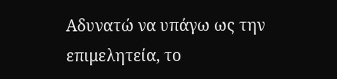Αδυνατώ να υπάγω ως την επιμελητεία, το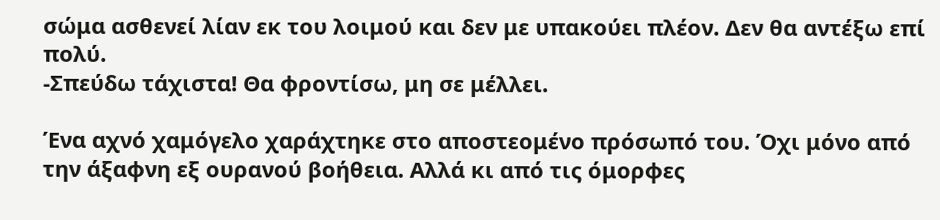σώμα ασθενεί λίαν εκ του λοιμού και δεν με υπακούει πλέον. Δεν θα αντέξω επί πολύ.
-Σπεύδω τάχιστα! Θα φροντίσω, μη σε μέλλει.

Ένα αχνό χαμόγελο χαράχτηκε στο αποστεομένο πρόσωπό του. Όχι μόνο από την άξαφνη εξ ουρανού βοήθεια. Αλλά κι από τις όμορφες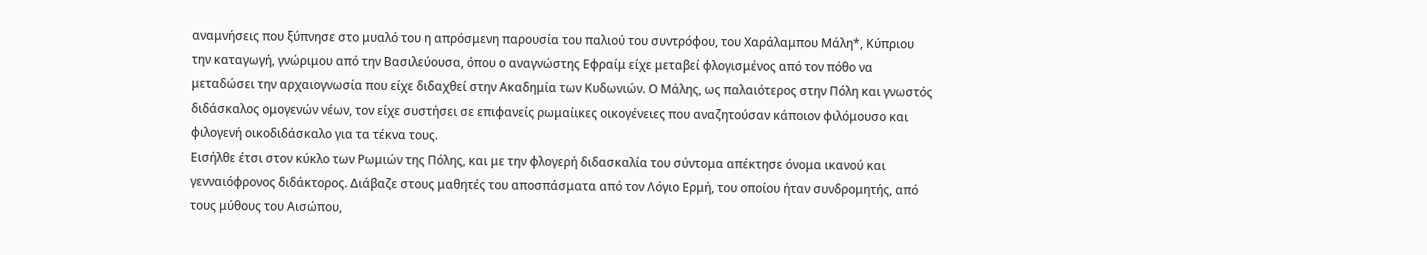αναμνήσεις που ξύπνησε στο μυαλό του η απρόσμενη παρουσία του παλιού του συντρόφου, του Χαράλαμπου Μάλη*, Κύπριου την καταγωγή, γνώριμου από την Βασιλεύουσα, όπου ο αναγνώστης Εφραίμ είχε μεταβεί φλογισμένος από τον πόθο να μεταδώσει την αρχαιογνωσία που είχε διδαχθεί στην Ακαδημία των Κυδωνιών. Ο Μάλης, ως παλαιότερος στην Πόλη και γνωστός διδάσκαλος ομογενών νέων, τον είχε συστήσει σε επιφανείς ρωμαίικες οικογένειες που αναζητούσαν κάποιον φιλόμουσο και φιλογενή οικοδιδάσκαλο για τα τέκνα τους.
Εισήλθε έτσι στον κύκλο των Ρωμιών της Πόλης, και με την φλογερή διδασκαλία του σύντομα απέκτησε όνομα ικανού και γενναιόφρονος διδάκτορος. Διάβαζε στους μαθητές του αποσπάσματα από τον Λόγιο Ερμή, του οποίου ήταν συνδρομητής, από τους μύθους του Αισώπου,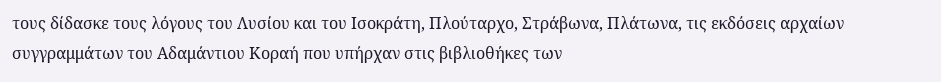τους δίδασκε τους λόγους του Λυσίου και του Ισοκράτη, Πλούταρχο, Στράβωνα, Πλάτωνα, τις εκδόσεις αρχαίων συγγραμμάτων του Αδαμάντιου Κοραή που υπήρχαν στις βιβλιοθήκες των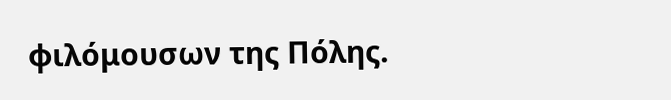φιλόμουσων της Πόλης.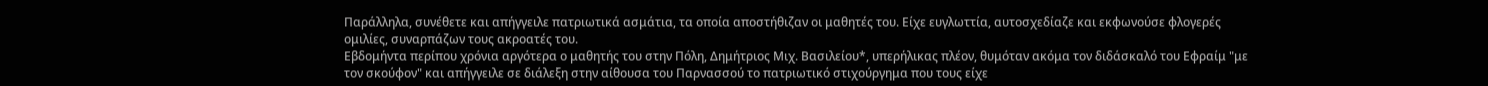Παράλληλα, συνέθετε και απήγγειλε πατριωτικά ασμάτια, τα οποία αποστήθιζαν οι μαθητές του. Είχε ευγλωττία, αυτοσχεδίαζε και εκφωνούσε φλογερές ομιλίες, συναρπάζων τους ακροατές του.
Εβδομήντα περίπου χρόνια αργότερα ο μαθητής του στην Πόλη, Δημήτριος Μιχ. Βασιλείου*, υπερήλικας πλέον, θυμόταν ακόμα τον διδάσκαλό του Εφραίμ "με τον σκούφον" και απήγγειλε σε διάλεξη στην αίθουσα του Παρνασσού το πατριωτικό στιχούργημα που τους είχε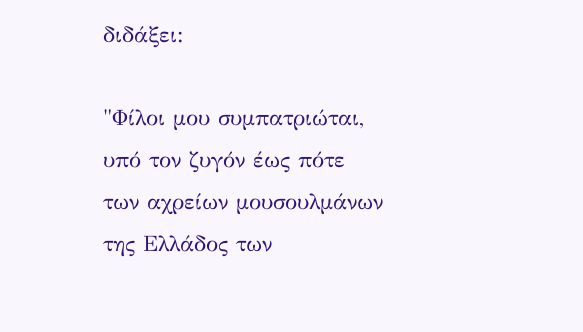διδάξει:

"Φίλοι μου συμπατριώται,
υπό τον ζυγόν έως πότε
των αχρείων μουσουλμάνων
της Ελλάδος των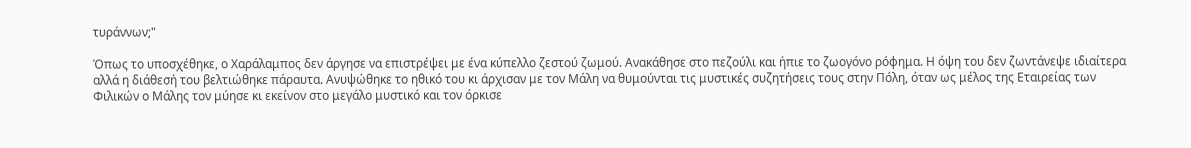τυράννων;"

Όπως το υποσχέθηκε, ο Χαράλαμπος δεν άργησε να επιστρέψει με ένα κύπελλο ζεστού ζωμού. Ανακάθησε στο πεζούλι και ήπιε το ζωογόνο ρόφημα. Η όψη του δεν ζωντάνεψε ιδιαίτερα αλλά η διάθεσή του βελτιώθηκε πάραυτα. Ανυψώθηκε το ηθικό του κι άρχισαν με τον Μάλη να θυμούνται τις μυστικές συζητήσεις τους στην Πόλη, όταν ως μέλος της Εταιρείας των Φιλικών ο Μάλης τον μύησε κι εκείνον στο μεγάλο μυστικό και τον όρκισε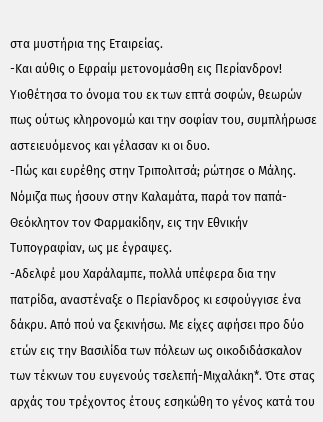στα μυστήρια της Εταιρείας.
-Και αύθις ο Εφραίμ μετονομάσθη εις Περίανδρον! Υιοθέτησα το όνομα του εκ των επτά σοφών, θεωρών πως ούτως κληρονομώ και την σοφίαν του, συμπλήρωσε αστειευόμενος και γέλασαν κι οι δυο.
-Πώς και ευρέθης στην Τριπολιτσά; ρώτησε ο Μάλης. Νόμιζα πως ήσουν στην Καλαμάτα, παρά τον παπά-Θεόκλητον τον Φαρμακίδην, εις την Εθνικήν Τυπογραφίαν, ως με έγραψες.
-Αδελφέ μου Χαράλαμπε, πολλά υπέφερα δια την πατρίδα, αναστέναξε ο Περίανδρος κι εσφούγγισε ένα δάκρυ. Από πού να ξεκινήσω. Με είχες αφήσει προ δύο ετών εις την Βασιλίδα των πόλεων ως οικοδιδάσκαλον των τέκνων του ευγενούς τσελεπή-Μιχαλάκη*. Ότε στας αρχάς του τρέχοντος έτους εσηκώθη το γένος κατά του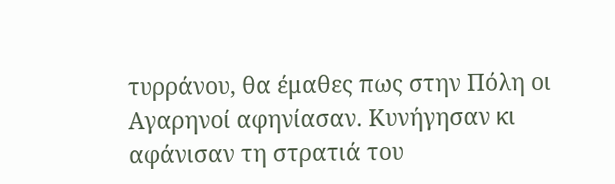τυρράνου, θα έμαθες πως στην Πόλη οι Αγαρηνοί αφηνίασαν. Κυνήγησαν κι αφάνισαν τη στρατιά του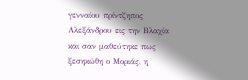γενναίου πρίντζηπος Αλεξάνδρου εις την Βλαχία και σαν μαθεύτηκε πως ξεσηκώθη ο Μοριάς, η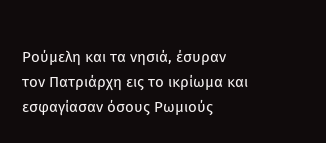Ρούμελη και τα νησιά, έσυραν τον Πατριάρχη εις το ικρίωμα και εσφαγίασαν όσους Ρωμιούς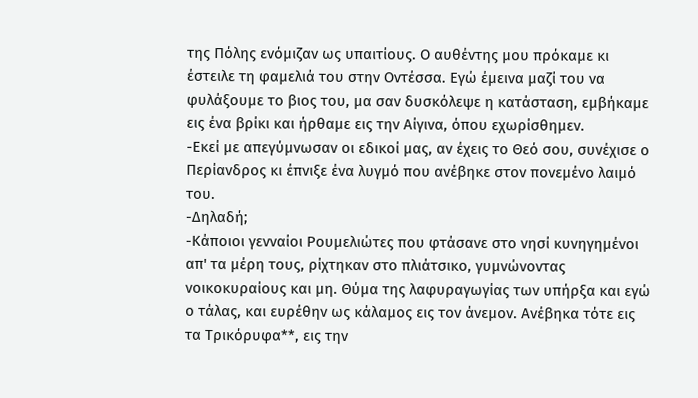της Πόλης ενόμιζαν ως υπαιτίους. Ο αυθέντης μου πρόκαμε κι έστειλε τη φαμελιά του στην Οντέσσα. Εγώ έμεινα μαζί του να φυλάξουμε το βιος του, μα σαν δυσκόλεψε η κατάσταση, εμβήκαμε εις ένα βρίκι και ήρθαμε εις την Αίγινα, όπου εχωρίσθημεν.
-Εκεί με απεγύμνωσαν οι εδικοί μας, αν έχεις το Θεό σου, συνέχισε ο Περίανδρος κι έπνιξε ένα λυγμό που ανέβηκε στον πονεμένο λαιμό του.
-Δηλαδή;
-Κάποιοι γενναίοι Ρουμελιώτες που φτάσανε στο νησί κυνηγημένοι απ' τα μέρη τους, ρίχτηκαν στο πλιάτσικο, γυμνώνοντας νοικοκυραίους και μη. Θύμα της λαφυραγωγίας των υπήρξα και εγώ ο τάλας, και ευρέθην ως κάλαμος εις τον άνεμον. Ανέβηκα τότε εις τα Τρικόρυφα**, εις την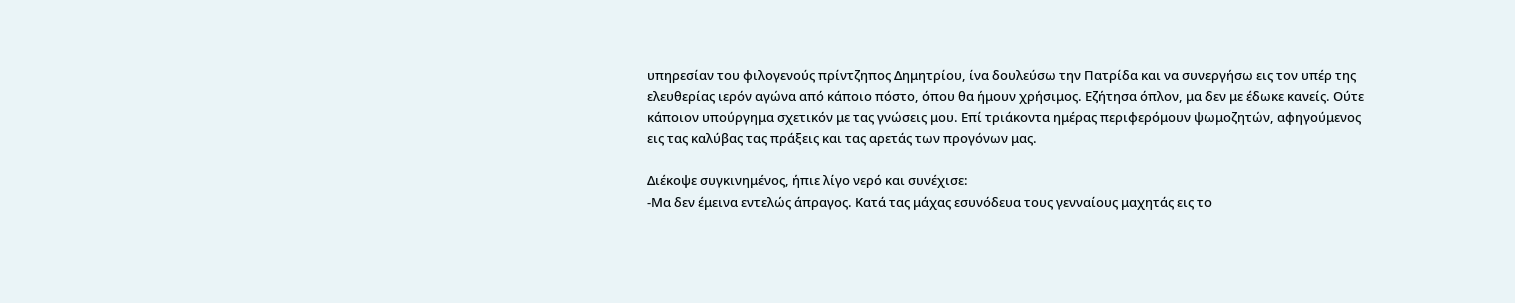υπηρεσίαν του φιλογενούς πρίντζηπος Δημητρίου, ίνα δουλεύσω την Πατρίδα και να συνεργήσω εις τον υπέρ της ελευθερίας ιερόν αγώνα από κάποιο πόστο, όπου θα ήμουν χρήσιμος. Εζήτησα όπλον, μα δεν με έδωκε κανείς. Ούτε κάποιον υπούργημα σχετικόν με τας γνώσεις μου. Επί τριάκοντα ημέρας περιφερόμουν ψωμοζητών, αφηγούμενος εις τας καλύβας τας πράξεις και τας αρετάς των προγόνων μας.

Διέκοψε συγκινημένος, ήπιε λίγο νερό και συνέχισε:
-Μα δεν έμεινα εντελώς άπραγος. Κατά τας μάχας εσυνόδευα τους γενναίους μαχητάς εις το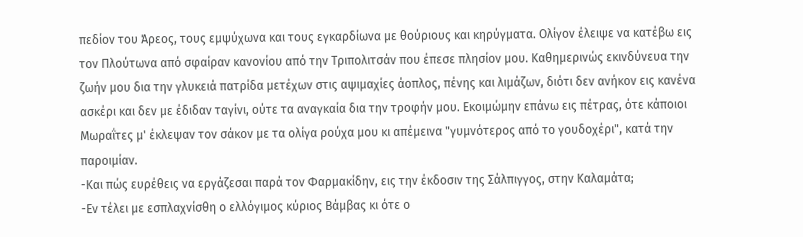πεδίον του Άρεος, τους εμψύχωνα και τους εγκαρδίωνα με θούριους και κηρύγματα. Ολίγον έλειψε να κατέβω εις τον Πλούτωνα από σφαίραν κανονίου από την Τριπολιτσάν που έπεσε πλησίον μου. Καθημερινώς εκινδύνευα την ζωήν μου δια την γλυκειά πατρίδα μετέχων στις αψιμαχίες άοπλος, πένης και λιμάζων, διότι δεν ανήκον εις κανένα ασκέρι και δεν με έδιδαν ταγίνι, ούτε τα αναγκαία δια την τροφήν μου. Εκοιμώμην επάνω εις πέτρας, ότε κάποιοι Μωραΐτες μ' έκλεψαν τον σάκον με τα ολίγα ρούχα μου κι απέμεινα "γυμνότερος από το γουδοχέρι", κατά την παροιμίαν.
-Και πώς ευρέθεις να εργάζεσαι παρά τον Φαρμακίδην, εις την έκδοσιν της Σάλπιγγος, στην Καλαμάτα;
-Εν τέλει με εσπλαχνίσθη ο ελλόγιμος κύριος Βάμβας κι ότε ο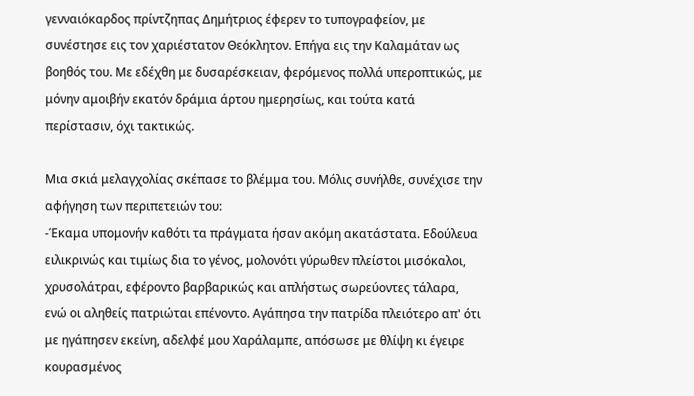γενναιόκαρδος πρίντζηπας Δημήτριος έφερεν το τυπογραφείον, με συνέστησε εις τον χαριέστατον Θεόκλητον. Επήγα εις την Καλαμάταν ως βοηθός του. Με εδέχθη με δυσαρέσκειαν, φερόμενος πολλά υπεροπτικώς, με μόνην αμοιβήν εκατόν δράμια άρτου ημερησίως, και τούτα κατά περίστασιν, όχι τακτικώς.

Μια σκιά μελαγχολίας σκέπασε το βλέμμα του. Μόλις συνήλθε, συνέχισε την αφήγηση των περιπετειών του:
-Έκαμα υπομονήν καθότι τα πράγματα ήσαν ακόμη ακατάστατα. Εδούλευα ειλικρινώς και τιμίως δια το γένος, μολονότι γύρωθεν πλείστοι μισόκαλοι, χρυσολάτραι, εφέροντο βαρβαρικώς και απλήστως σωρεύοντες τάλαρα, ενώ οι αληθείς πατριώται επένοντο. Αγάπησα την πατρίδα πλειότερο απ' ότι με ηγάπησεν εκείνη, αδελφέ μου Χαράλαμπε, απόσωσε με θλίψη κι έγειρε κουρασμένος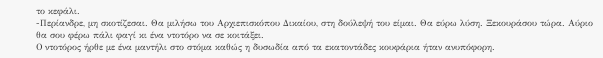το κεφάλι.
-Περίανδρε, μη σκοτίζεσαι. Θα μιλήσω του Αρχιεπισκόπου Δικαίου, στη δούλεψή του είμαι. Θα εύρω λύση. Ξεκουράσου τώρα. Αύριο θα σου φέρω πάλι φαγί κι ένα ντοτόρο να σε κοιτάξει.
Ο ντοτόρος ήρθε με ένα μαντήλι στο στόμα καθώς η δυσωδία από τα εκατοντάδες κουφάρια ήταν ανυπόφορη.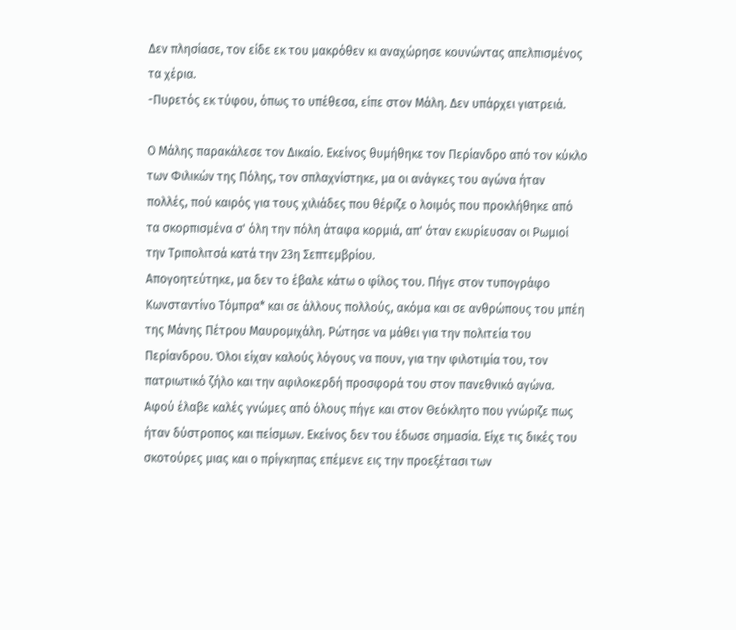Δεν πλησίασε, τον είδε εκ του μακρόθεν κι αναχώρησε κουνώντας απελπισμένος τα χέρια.
-Πυρετός εκ τύφου, όπως το υπέθεσα, είπε στον Μάλη. Δεν υπάρχει γιατρειά.

Ο Μάλης παρακάλεσε τον Δικαίο. Εκείνος θυμήθηκε τον Περίανδρο από τον κύκλο των Φιλικών της Πόλης, τον σπλαχνίστηκε, μα οι ανάγκες του αγώνα ήταν πολλές, πού καιρός για τους χιλιάδες που θέριζε ο λοιμός που προκλήθηκε από τα σκορπισμένα σ' όλη την πόλη άταφα κορμιά, απ' όταν εκυρίευσαν οι Ρωμιοί την Τριπολιτσά κατά την 23η Σεπτεμβρίου.
Απογοητεύτηκε, μα δεν το έβαλε κάτω ο φίλος του. Πήγε στον τυπογράφο Κωνσταντίνο Τόμπρα* και σε άλλους πολλούς, ακόμα και σε ανθρώπους του μπέη της Μάνης Πέτρου Μαυρομιχάλη. Ρώτησε να μάθει για την πολιτεία του Περίανδρου. Όλοι είχαν καλούς λόγους να πουν, για την φιλοτιμία του, τον πατριωτικό ζήλο και την αφιλοκερδή προσφορά του στον πανεθνικό αγώνα.
Αφού έλαβε καλές γνώμες από όλους πήγε και στον Θεόκλητο που γνώριζε πως ήταν δύστροπος και πείσμων. Εκείνος δεν του έδωσε σημασία. Είχε τις δικές του σκοτούρες μιας και ο πρίγκηπας επέμενε εις την προεξέτασι των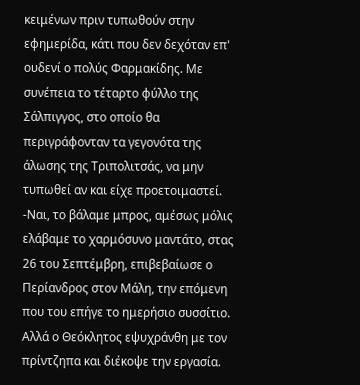κειμένων πριν τυπωθούν στην εφημερίδα, κάτι που δεν δεχόταν επ' ουδενί ο πολύς Φαρμακίδης. Με συνέπεια το τέταρτο φύλλο της Σάλπιγγος, στο οποίο θα περιγράφονταν τα γεγονότα της άλωσης της Τριπολιτσάς, να μην τυπωθεί αν και είχε προετοιμαστεί.
-Ναι, το βάλαμε μπρος, αμέσως μόλις ελάβαμε το χαρμόσυνο μαντάτο, στας 26 του Σεπτέμβρη, επιβεβαίωσε ο Περίανδρος στον Μάλη, την επόμενη που του επήγε το ημερήσιο συσσίτιο. Αλλά ο Θεόκλητος εψυχράνθη με τον πρίντζηπα και διέκοψε την εργασία.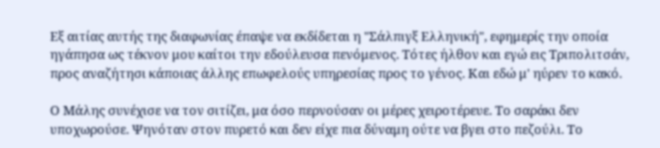Εξ αιτίας αυτής της διαφωνίας έπαψε να εκδίδεται η "Σάλπιγξ Ελληνική", εφημερίς την οποία ηγάπησα ως τέκνον μου καίτοι την εδούλευσα πενόμενος. Τότες ήλθον και εγώ εις Τριπολιτσάν, προς αναζήτησι κάποιας άλλης επωφελούς υπηρεσίας προς το γένος. Και εδώ μ' ηύρεν το κακό.

Ο Μάλης συνέχισε να τον σιτίζει, μα όσο περνούσαν οι μέρες χειροτέρευε. Το σαράκι δεν υποχωρούσε. Ψηνόταν στον πυρετό και δεν είχε πια δύναμη ούτε να βγει στο πεζούλι. Το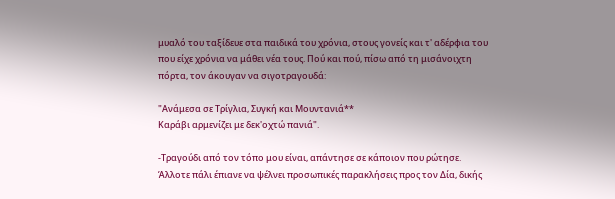μυαλό του ταξίδευε στα παιδικά του χρόνια, στους γονείς και τ' αδέρφια του που είχε χρόνια να μάθει νέα τους. Πού και πού, πίσω από τη μισάνοιχτη πόρτα, τον άκουγαν να σιγοτραγουδά:

"Ανάμεσα σε Τρίγλια, Συγκή και Μουντανιά**
Καράβι αρμενίζει με δεκ'οχτώ πανιά".

-Τραγούδι από τον τόπο μου είναι, απάντησε σε κάποιον που ρώτησε.
Άλλοτε πάλι έπιανε να ψέλνει προσωπικές παρακλήσεις προς τον Δία, δικής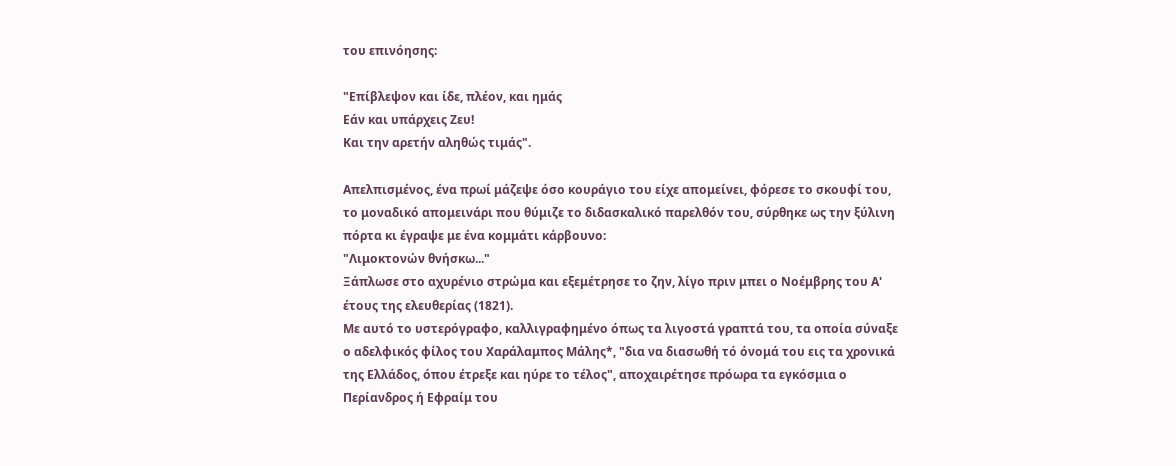του επινόησης:

"Επίβλεψον και ίδε, πλέον, και ημάς
Εάν και υπάρχεις Ζευ!
Και την αρετήν αληθώς τιμάς".

Απελπισμένος, ένα πρωί μάζεψε όσο κουράγιο του είχε απομείνει, φόρεσε το σκουφί του, το μοναδικό απομεινάρι που θύμιζε το διδασκαλικό παρελθόν του, σύρθηκε ως την ξύλινη πόρτα κι έγραψε με ένα κομμάτι κάρβουνο:
"Λιμοκτονών θνήσκω..."
Ξάπλωσε στο αχυρένιο στρώμα και εξεμέτρησε το ζην, λίγο πριν μπει ο Νοέμβρης του Α' έτους της ελευθερίας (1821).
Με αυτό το υστερόγραφο, καλλιγραφημένο όπως τα λιγοστά γραπτά του, τα οποία σύναξε ο αδελφικός φίλος του Χαράλαμπος Μάλης*, "δια να διασωθή τό όνομά του εις τα χρονικά της Ελλάδος, όπου έτρεξε και ηύρε το τέλος", αποχαιρέτησε πρόωρα τα εγκόσμια ο Περίανδρος ή Εφραίμ του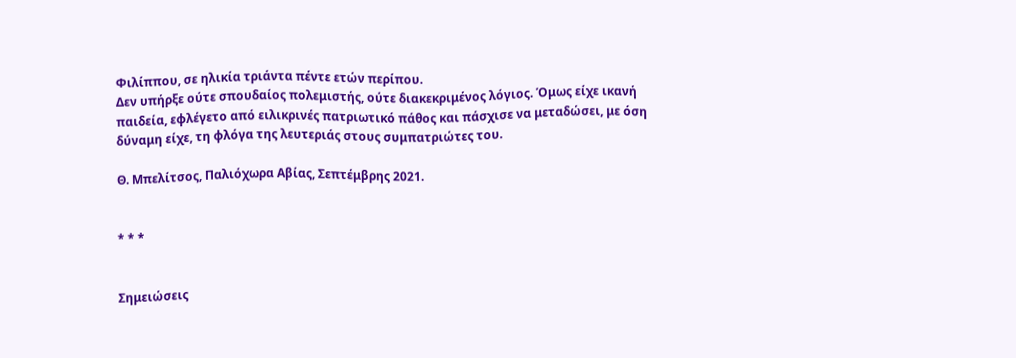Φιλίππου, σε ηλικία τριάντα πέντε ετών περίπου.
Δεν υπήρξε ούτε σπουδαίος πολεμιστής, ούτε διακεκριμένος λόγιος. Όμως είχε ικανή παιδεία, εφλέγετο από ειλικρινές πατριωτικό πάθος και πάσχισε να μεταδώσει, με όση δύναμη είχε, τη φλόγα της λευτεριάς στους συμπατριώτες του.

Θ. Μπελίτσος, Παλιόχωρα Αβίας, Σεπτέμβρης 2021.


* * *


Σημειώσεις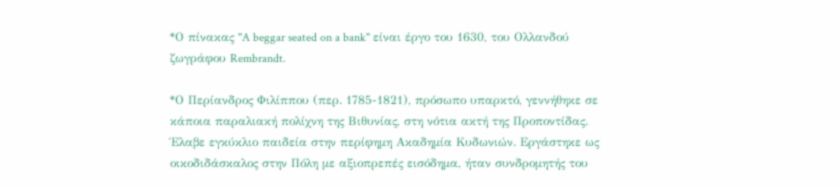*Ο πίνακας "A beggar seated on a bank" είναι έργο του 1630, του Ολλανδού ζωγράφου Rembrandt.

*Ο Περίανδρος Φιλίππου (περ. 1785-1821), πρόσωπο υπαρκτό, γεννήθηκε σε κάποια παραλιακή πολίχνη της Βιθυνίας, στη νότια ακτή της Προποντίδας. Έλαβε εγκύκλιο παιδεία στην περίφημη Ακαδημία Κυδωνιών. Εργάστηκε ως οικοδιδάσκαλος στην Πόλη με αξιοπρεπές εισόδημα, ήταν συνδρομητής του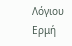Λόγιου Ερμή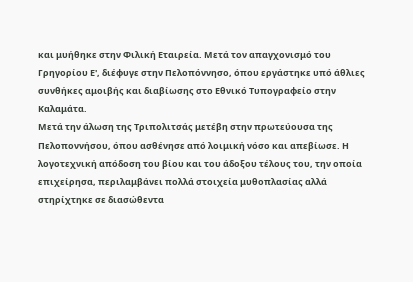και μυήθηκε στην Φιλική Εταιρεία. Μετά τον απαγχονισμό του Γρηγορίου Ε', διέφυγε στην Πελοπόννησο, όπου εργάστηκε υπό άθλιες συνθήκες αμοιβής και διαβίωσης στο Εθνικό Τυπογραφείο στην Καλαμάτα.
Μετά την άλωση της Τριπολιτσάς μετέβη στην πρωτεύουσα της Πελοποννήσου, όπου ασθένησε από λοιμική νόσο και απεβίωσε. Η λογοτεχνική απόδοση του βίου και του άδοξου τέλους του, την οποία επιχείρησα, περιλαμβάνει πολλά στοιχεία μυθοπλασίας αλλά στηρίχτηκε σε διασώθεντα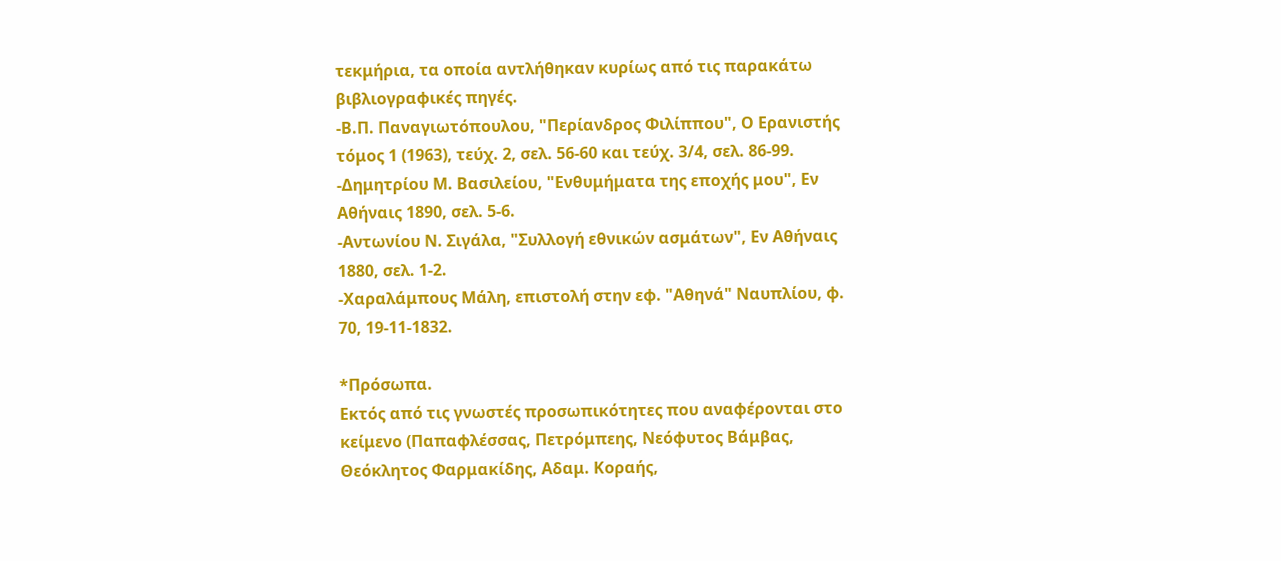τεκμήρια, τα οποία αντλήθηκαν κυρίως από τις παρακάτω βιβλιογραφικές πηγές.
-Β.Π. Παναγιωτόπουλου, "Περίανδρος Φιλίππου", Ο Ερανιστής τόμος 1 (1963), τεύχ. 2, σελ. 56-60 και τεύχ. 3/4, σελ. 86-99.
-Δημητρίου Μ. Βασιλείου, "Ενθυμήματα της εποχής μου", Εν Αθήναις 1890, σελ. 5-6.
-Αντωνίου Ν. Σιγάλα, "Συλλογή εθνικών ασμάτων", Εν Αθήναις 1880, σελ. 1-2.
-Χαραλάμπους Μάλη, επιστολή στην εφ. "Αθηνά" Ναυπλίου, φ. 70, 19-11-1832.

*Πρόσωπα.
Εκτός από τις γνωστές προσωπικότητες που αναφέρονται στο κείμενο (Παπαφλέσσας, Πετρόμπεης, Νεόφυτος Βάμβας, Θεόκλητος Φαρμακίδης, Αδαμ. Κοραής,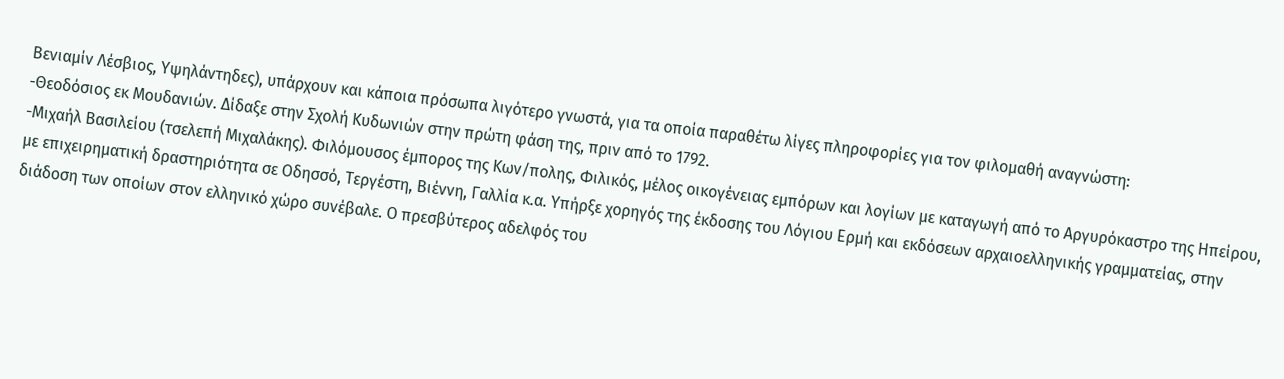Βενιαμίν Λέσβιος, Υψηλάντηδες), υπάρχουν και κάποια πρόσωπα λιγότερο γνωστά, για τα οποία παραθέτω λίγες πληροφορίες για τον φιλομαθή αναγνώστη:
-Θεοδόσιος εκ Μουδανιών. Δίδαξε στην Σχολή Κυδωνιών στην πρώτη φάση της, πριν από το 1792.
-Μιχαήλ Βασιλείου (τσελεπή Μιχαλάκης). Φιλόμουσος έμπορος της Κων/πολης, Φιλικός, μέλος οικογένειας εμπόρων και λογίων με καταγωγή από το Αργυρόκαστρο της Ηπείρου, με επιχειρηματική δραστηριότητα σε Οδησσό, Τεργέστη, Βιέννη, Γαλλία κ.α. Υπήρξε χορηγός της έκδοσης του Λόγιου Ερμή και εκδόσεων αρχαιοελληνικής γραμματείας, στην διάδοση των οποίων στον ελληνικό χώρο συνέβαλε. Ο πρεσβύτερος αδελφός του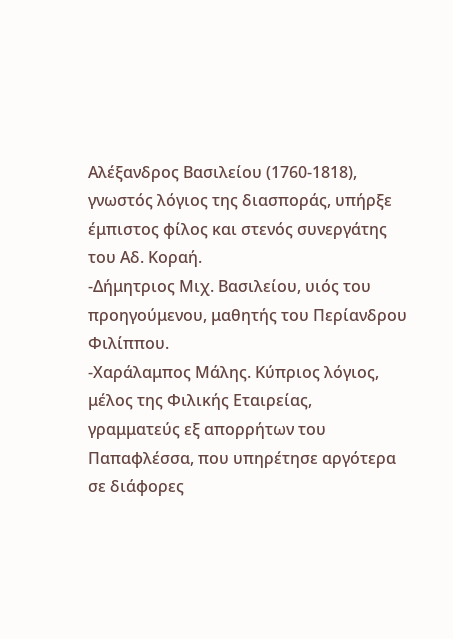Αλέξανδρος Βασιλείου (1760-1818), γνωστός λόγιος της διασποράς, υπήρξε έμπιστος φίλος και στενός συνεργάτης του Αδ. Κοραή.
-Δήμητριος Μιχ. Βασιλείου, υιός του προηγούμενου, μαθητής του Περίανδρου Φιλίππου.
-Χαράλαμπος Μάλης. Κύπριος λόγιος, μέλος της Φιλικής Εταιρείας, γραμματεύς εξ απορρήτων του Παπαφλέσσα, που υπηρέτησε αργότερα σε διάφορες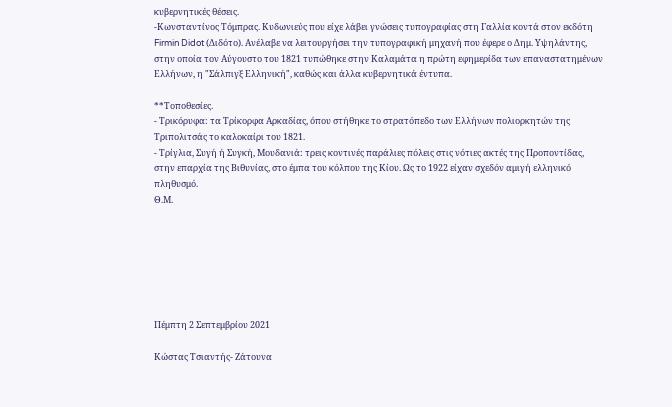κυβερνητικές θέσεις.
-Κωνσταντίνος Τόμπρας. Κυδωνιεύς που είχε λάβει γνώσεις τυπογραφίας στη Γαλλία κοντά στον εκδότη Firmin Didot (Διδότο). Ανέλαβε να λειτουργήσει την τυπογραφική μηχανή που έφερε ο Δημ. Υψηλάντης, στην οποία τον Αύγουστο του 1821 τυπώθηκε στην Καλαμάτα η πρώτη εφημερίδα των επαναστατημένων Ελλήνων, η "Σάλπιγξ Ελληνική", καθώς και άλλα κυβερνητικά έντυπα.

**Τοποθεσίες.
- Τρικόρυφα: τα Τρίκορφα Αρκαδίας, όπου στήθηκε το στρατόπεδο των Ελλήνων πολιορκητών της Τριπολιτσάς το καλοκαίρι του 1821.
- Τρίγλια, Συγή ή Συγκή, Μουδανιά: τρεις κοντινές παράλιες πόλεις στις νότιες ακτές της Προποντίδας, στην επαρχία της Βιθυνίας, στο έμπα του κόλπου της Κίου. Ως το 1922 είχαν σχεδόν αμιγή ελληνικό πληθυσμό.
Θ.Μ.







Πέμπτη 2 Σεπτεμβρίου 2021

Κώστας Τσιαντής- Ζάτουνα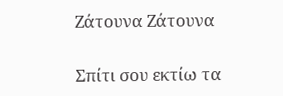Ζάτουνα Ζάτουνα

Σπίτι σου εκτίω τα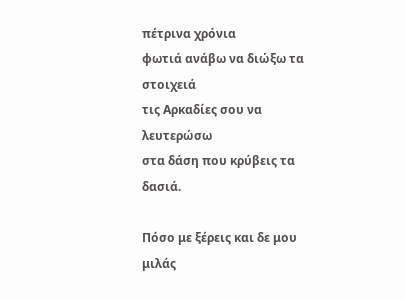πέτρινα χρόνια
φωτιά ανάβω να διώξω τα στοιχειά
τις Αρκαδίες σου να λευτερώσω
στα δάση που κρύβεις τα δασιά.

Πόσο με ξέρεις και δε μου μιλάς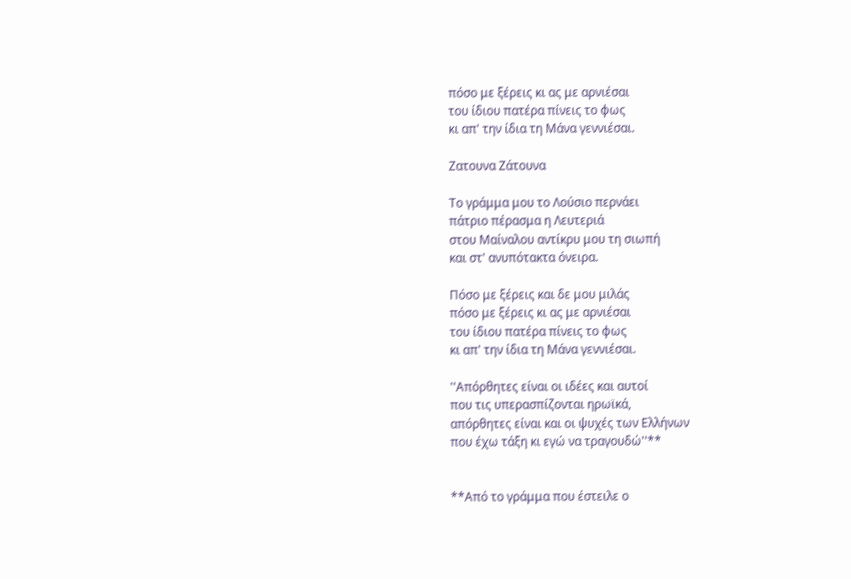πόσο με ξέρεις κι ας με αρνιέσαι
του ίδιου πατέρα πίνεις το φως
κι απ' την ίδια τη Μάνα γεννιέσαι.

Ζατουνα Ζάτουνα

Το γράμμα μου το Λούσιο περνάει
πάτριο πέρασμα η Λευτεριά
στου Μαίναλου αντίκρυ μου τη σιωπή
και στ' ανυπότακτα όνειρα.

Πόσο με ξέρεις και δε μου μιλάς
πόσο με ξέρεις κι ας με αρνιέσαι
του ίδιου πατέρα πίνεις το φως
κι απ' την ίδια τη Μάνα γεννιέσαι.

''Απόρθητες είναι οι ιδέες και αυτοί
που τις υπερασπίζονται ηρωϊκά,
απόρθητες είναι και οι ψυχές των Ελλήνων
που έχω τάξη κι εγώ να τραγουδώ''**


**Από το γράμμα που έστειλε ο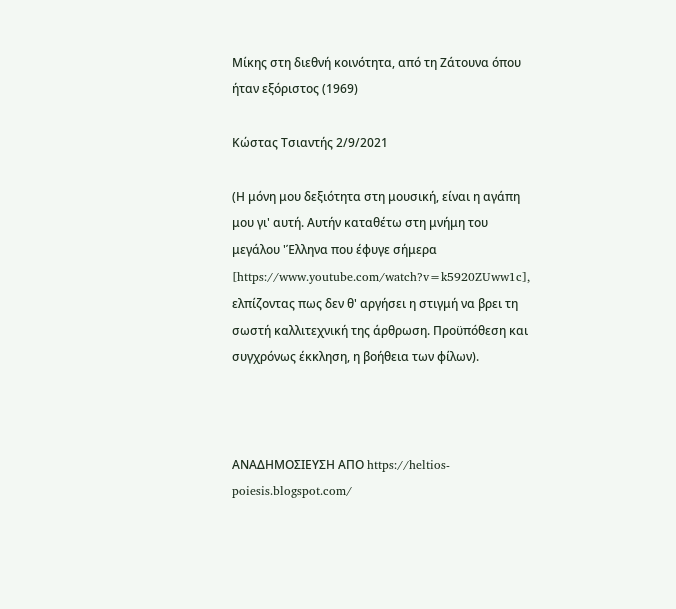Μίκης στη διεθνή κοινότητα, από τη Ζάτουνα όπου ήταν εξόριστος (1969)

Κώστας Τσιαντής 2/9/2021

(Η μόνη μου δεξιότητα στη μουσική, είναι η αγάπη μου γι' αυτή. Αυτήν καταθέτω στη μνήμη του μεγάλου 'Έλληνα που έφυγε σήμερα [https://www.youtube.com/watch?v=k5920ZUww1c], ελπίζοντας πως δεν θ' αργήσει η στιγμή να βρει τη σωστή καλλιτεχνική της άρθρωση. Προϋπόθεση και συγχρόνως έκκληση, η βοήθεια των φίλων).



AΝΑΔΗΜΟΣΙΕΥΣΗ ΑΠΟ https://heltios-poiesis.blogspot.com/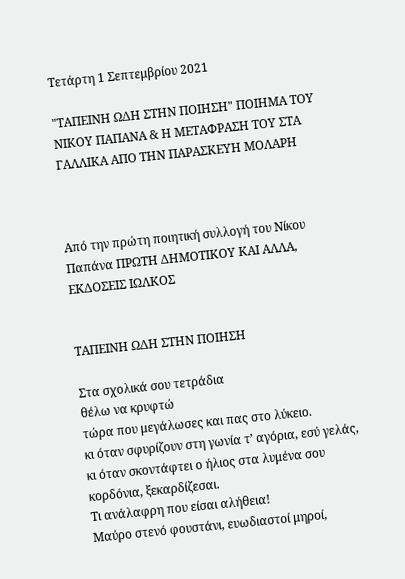Τετάρτη 1 Σεπτεμβρίου 2021

"ΤΑΠΕΙΝΗ ΩΔΗ ΣΤΗΝ ΠΟΙΗΣΗ" ΠΟΙΗΜΑ ΤΟΥ ΝΙΚΟΥ ΠΑΠΑΝΑ & Η ΜΕΤΑΦΡΑΣΗ ΤΟΥ ΣΤΑ ΓΑΛΛΙΚΑ ΑΠΟ ΤΗΝ ΠΑΡΑΣΚΕΥΗ ΜΟΛΑΡΗ



Από την πρώτη ποιητική συλλογή του Νίκου Παπάνα ΠΡΩΤΗ ΔΗΜΟΤΙΚΟΥ ΚΑΙ ΑΛΛΑ, ΕΚΔΟΣΕΙΣ ΙΩΛΚΟΣ


ΤΑΠΕΙΝΗ ΩΔΗ ΣΤΗΝ ΠΟΙΗΣΗ

Στα σχολικά σου τετράδια
θέλω να κρυφτώ
τώρα που μεγάλωσες και πας στο λύκειο.
κι όταν σφυρίζουν στη γωνία τ’ αγόρια, εσύ γελάς,
κι όταν σκοντάφτει ο ήλιος στα λυμένα σου κορδόνια, ξεκαρδίζεσαι.
Τι ανάλαφρη που είσαι αλήθεια!
Μαύρο στενό φουστάνι, ευωδιαστοί μηροί,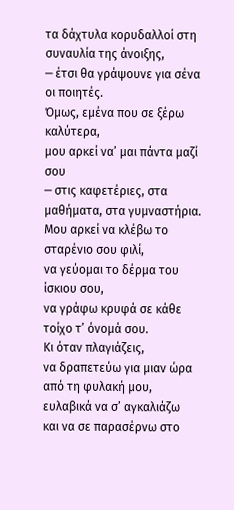τα δάχτυλα κορυδαλλοί στη συναυλία της άνοιξης,
─ έτσι θα γράψουνε για σένα οι ποιητές.
Όμως, εμένα που σε ξέρω καλύτερα,
μου αρκεί να’ μαι πάντα μαζί σου
─ στις καφετέριες, στα μαθήματα, στα γυμναστήρια.
Μου αρκεί να κλέβω το σταρένιο σου φιλί,
να γεύομαι το δέρμα του ίσκιου σου,
να γράφω κρυφά σε κάθε τοίχο τ’ όνομά σου.
Κι όταν πλαγιάζεις,
να δραπετεύω για μιαν ώρα από τη φυλακή μου,
ευλαβικά να σ’ αγκαλιάζω
και να σε παρασέρνω στο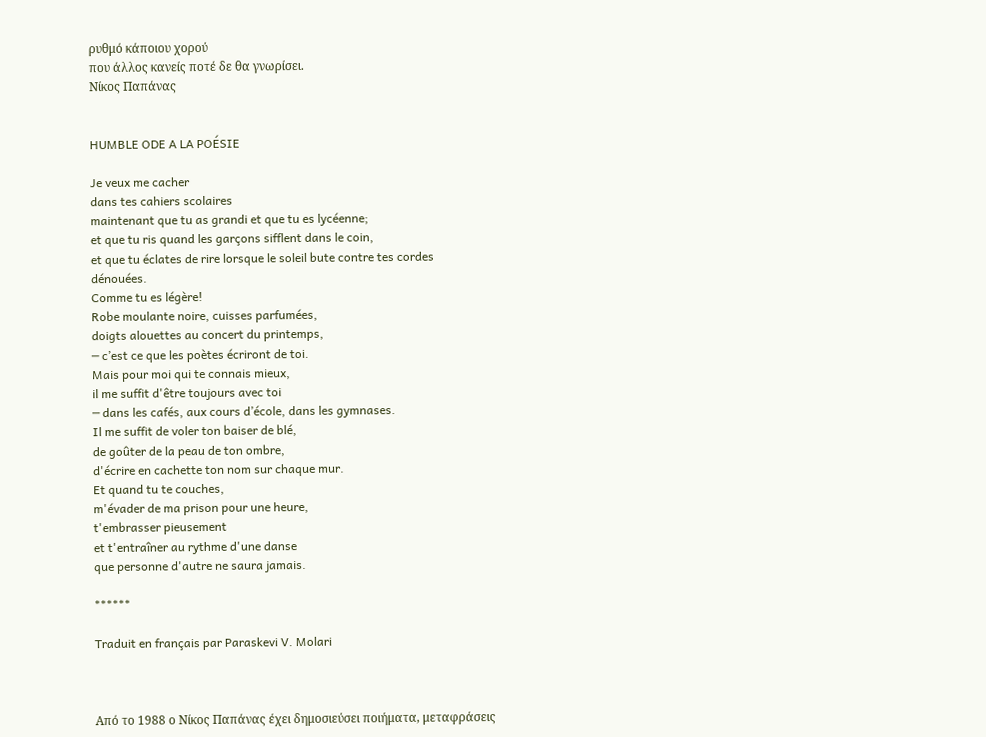ρυθμό κάποιου χορού
που άλλος κανείς ποτέ δε θα γνωρίσει.
Νίκος Παπάνας


HUMBLE ODE A LA POÉSIE

Je veux me cacher
dans tes cahiers scolaires
maintenant que tu as grandi et que tu es lycéenne;
et que tu ris quand les garçons sifflent dans le coin,
et que tu éclates de rire lorsque le soleil bute contre tes cordes dénouées.
Comme tu es légère!
Robe moulante noire, cuisses parfumées,
doigts alouettes au concert du printemps,
─ c’est ce que les poètes écriront de toi.
Mais pour moi qui te connais mieux,
il me suffit d'être toujours avec toi
─ dans les cafés, aux cours d’école, dans les gymnases.
Il me suffit de voler ton baiser de blé,
de goûter de la peau de ton ombre,
d'écrire en cachette ton nom sur chaque mur.
Et quand tu te couches,
m'évader de ma prison pour une heure,
t'embrasser pieusement
et t'entraîner au rythme d'une danse
que personne d'autre ne saura jamais.

******

Traduit en français par Paraskevi V. Molari



Από το 1988 ο Νίκος Παπάνας έχει δημοσιεύσει ποιήματα, μεταφράσεις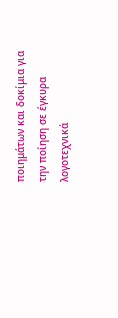ποιημάτων και δοκίμια για την ποίηση σε έγκυρα λογοτεχνικά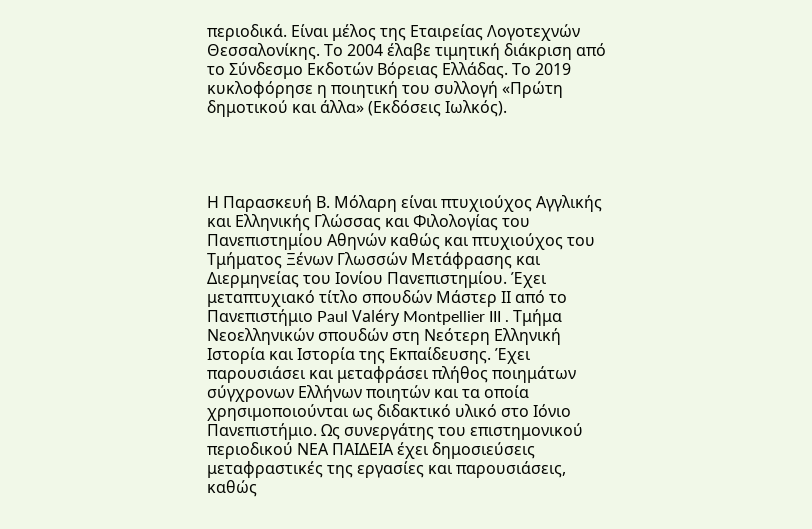περιοδικά. Είναι μέλος της Εταιρείας Λογοτεχνών Θεσσαλονίκης. Το 2004 έλαβε τιμητική διάκριση από το Σύνδεσμο Εκδοτών Βόρειας Ελλάδας. Το 2019 κυκλοφόρησε η ποιητική του συλλογή «Πρώτη δημοτικού και άλλα» (Εκδόσεις Ιωλκός).




Η Παρασκευή Β. Μόλαρη είναι πτυχιούχος Αγγλικής και Ελληνικής Γλώσσας και Φιλολογίας του Πανεπιστημίου Αθηνών καθώς και πτυχιούχος του Τμήματος Ξένων Γλωσσών Μετάφρασης και Διερμηνείας του Ιονίου Πανεπιστημίου. Έχει μεταπτυχιακό τίτλο σπουδών Μάστερ ΙΙ από το Πανεπιστήμιο Paul Valéry Montpellier III . Τμήμα Νεοελληνικών σπουδών στη Νεότερη Ελληνική Ιστορία και Ιστορία της Εκπαίδευσης. Έχει παρουσιάσει και μεταφράσει πλήθος ποιημάτων σύγχρονων Ελλήνων ποιητών και τα οποία χρησιμοποιούνται ως διδακτικό υλικό στο Ιόνιο Πανεπιστήμιο. Ως συνεργάτης του επιστημονικού περιοδικού ΝΕΑ ΠΑΙΔΕΙΑ έχει δημοσιεύσεις μεταφραστικές της εργασίες και παρουσιάσεις, καθώς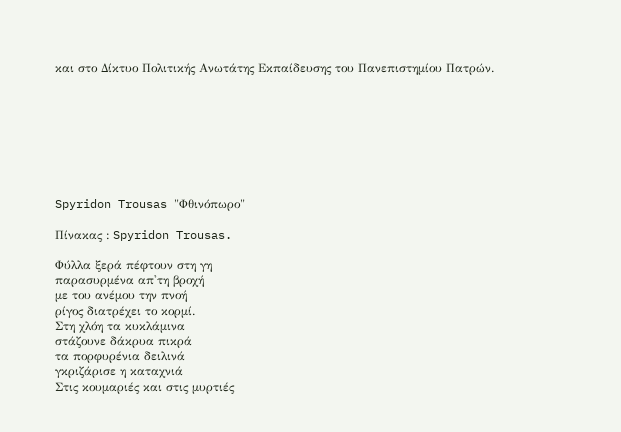και στο Δίκτυο Πολιτικής Ανωτάτης Εκπαίδευσης του Πανεπιστημίου Πατρών.








Spyridon Trousas "Φθινόπωρο"

Πίνακας : Spyridon Trousas.

Φύλλα ξερά πέφτουν στη γη
παρασυρμένα απ'τη βροχή
με του ανέμου την πνοή
ρίγος διατρέχει το κορμί.
Στη χλόη τα κυκλάμινα
στάζουνε δάκρυα πικρά
τα πορφυρένια δειλινά
γκριζάρισε η καταχνιά
Στις κουμαριές και στις μυρτιές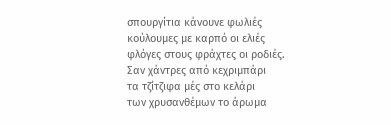σπουργίτια κάνουνε φωλιές
κούλουμες με καρπό οι ελιές
φλόγες στους φράχτες οι ροδιές.
Σαν χάντρες από κεχριμπάρι
τα τζίτζιφα μές στο κελάρι
των χρυσανθέμων το άρωμα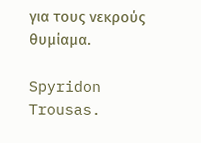για τους νεκρούς θυμίαμα.

Spyridon Trousas.